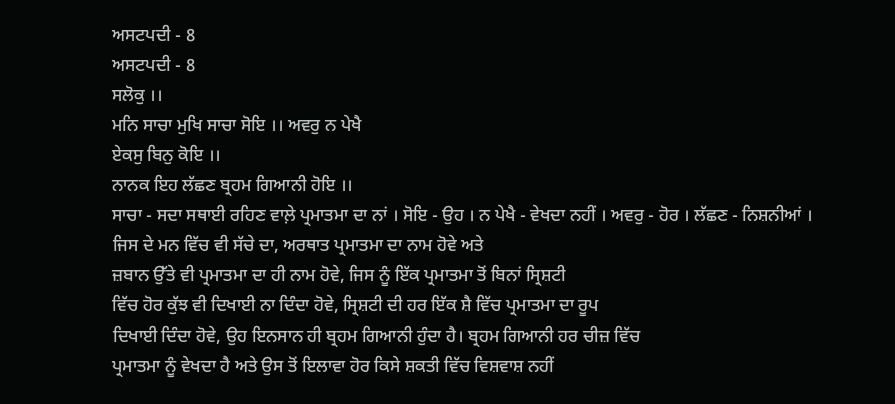ਅਸਟਪਦੀ - 8
ਅਸਟਪਦੀ - 8
ਸਲੋਕੁ ।।
ਮਨਿ ਸਾਚਾ ਮੁਖਿ ਸਾਚਾ ਸੋਇ ।। ਅਵਰੁ ਨ ਪੇਖੈ
ਏਕਸੁ ਬਿਨੁ ਕੋਇ ।।
ਨਾਨਕ ਇਹ ਲੱਛਣ ਬ੍ਰਹਮ ਗਿਆਨੀ ਹੋਇ ।।
ਸਾਚਾ - ਸਦਾ ਸਥਾਈ ਰਹਿਣ ਵਾਲ਼ੇ ਪ੍ਰਮਾਤਮਾ ਦਾ ਨਾਂ । ਸੋਇ - ਉਹ । ਨ ਪੇਖੈ - ਵੇਖਦਾ ਨਹੀਂ । ਅਵਰੁ - ਹੋਰ । ਲੱਛਣ - ਨਿਸ਼ਨੀਆਂ ।
ਜਿਸ ਦੇ ਮਨ ਵਿੱਚ ਵੀ ਸੱਚੇ ਦਾ, ਅਰਥਾਤ ਪ੍ਰਮਾਤਮਾ ਦਾ ਨਾਮ ਹੋਵੇ ਅਤੇ
ਜ਼ਬਾਨ ਉੱਤੇ ਵੀ ਪ੍ਰਮਾਤਮਾ ਦਾ ਹੀ ਨਾਮ ਹੋਵੇ, ਜਿਸ ਨੂੰ ਇੱਕ ਪ੍ਰਮਾਤਮਾ ਤੋਂ ਬਿਨਾਂ ਸ੍ਰਿਸ਼ਟੀ
ਵਿੱਚ ਹੋਰ ਕੁੱਝ ਵੀ ਦਿਖਾਈ ਨਾ ਦਿੰਦਾ ਹੋਵੇ, ਸ੍ਰਿਸ਼ਟੀ ਦੀ ਹਰ ਇੱਕ ਸ਼ੈ ਵਿੱਚ ਪ੍ਰਮਾਤਮਾ ਦਾ ਰੂਪ
ਦਿਖਾਈ ਦਿੰਦਾ ਹੋਵੇ, ਉਹ ਇਨਸਾਨ ਹੀ ਬ੍ਰਹਮ ਗਿਆਨੀ ਹੁੰਦਾ ਹੈ। ਬ੍ਰਹਮ ਗਿਆਨੀ ਹਰ ਚੀਜ਼ ਵਿੱਚ
ਪ੍ਰਮਾਤਮਾ ਨੂੰ ਵੇਖਦਾ ਹੈ ਅਤੇ ਉਸ ਤੋਂ ਇਲਾਵਾ ਹੋਰ ਕਿਸੇ ਸ਼ਕਤੀ ਵਿੱਚ ਵਿਸ਼ਵਾਸ਼ ਨਹੀਂ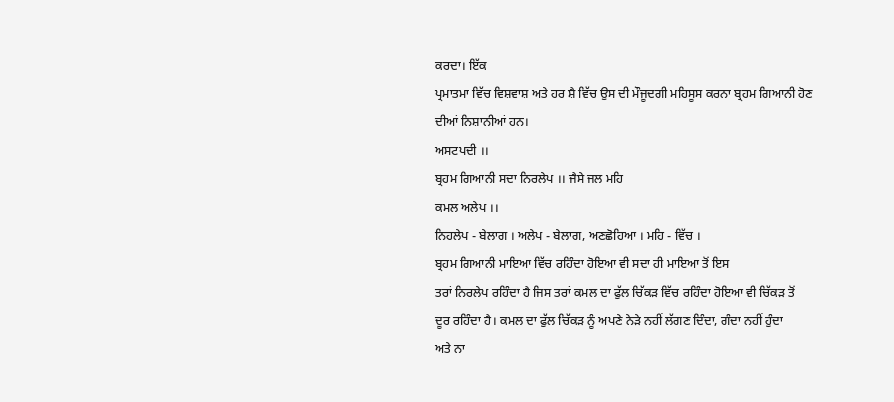ਕਰਦਾ। ਇੱਕ
ਪ੍ਰਮਾਤਮਾ ਵਿੱਚ ਵਿਸ਼ਵਾਸ਼ ਅਤੇ ਹਰ ਸ਼ੈ ਵਿੱਚ ਉਸ ਦੀ ਮੌਜੂਦਗੀ ਮਹਿਸੂਸ ਕਰਨਾ ਬ੍ਰਹਮ ਗਿਆਨੀ ਹੋਣ
ਦੀਆਂ ਨਿਸ਼ਾਨੀਆਂ ਹਨ।
ਅਸਟਪਦੀ ।।
ਬ੍ਰਹਮ ਗਿਆਨੀ ਸਦਾ ਨਿਰਲੇਪ ।। ਜੈਸੇ ਜਲ ਮਹਿ
ਕਮਲ ਅਲੇਪ ।।
ਨਿਹਲੇਪ - ਬੇਲਾਗ । ਅਲੇਪ - ਬੇਲਾਗ, ਅਣਛੋਹਿਆ । ਮਹਿ - ਵਿੱਚ ।
ਬ੍ਰਹਮ ਗਿਆਨੀ ਮਾਇਆ ਵਿੱਚ ਰਹਿੰਦਾ ਹੋਇਆ ਵੀ ਸਦਾ ਹੀ ਮਾਇਆ ਤੋਂ ਇਸ
ਤਰਾਂ ਨਿਰਲੇਪ ਰਹਿੰਦਾ ਹੈ ਜਿਸ ਤਰਾਂ ਕਮਲ ਦਾ ਫੁੱਲ ਚਿੱਕੜ ਵਿੱਚ ਰਹਿੰਦਾ ਹੋਇਆ ਵੀ ਚਿੱਕੜ ਤੋਂ
ਦੂਰ ਰਹਿੰਦਾ ਹੈ। ਕਮਲ ਦਾ ਫੁੱਲ ਚਿੱਕੜ ਨੂੰ ਅਪਣੇ ਨੇੜੇ ਨਹੀਂ ਲੱਗਣ ਦਿੰਦਾ, ਗੰਦਾ ਨਹੀਂ ਹੁੰਦਾ
ਅਤੇ ਨਾ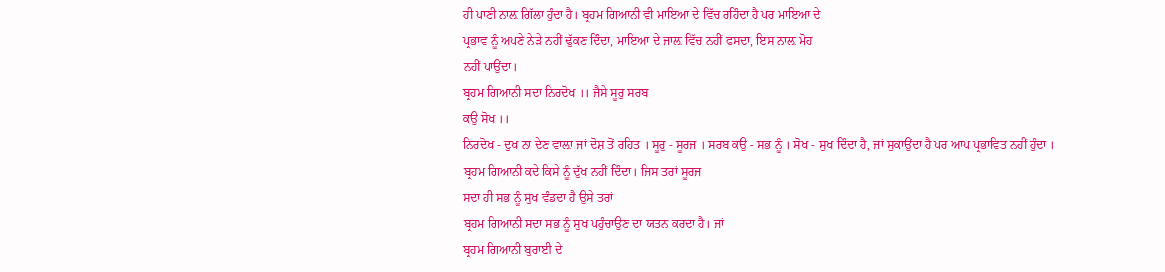ਹੀ ਪਾਣੀ ਨਾਲ਼ ਗਿੱਲਾ ਹੁੰਦਾ ਹੈ। ਬ੍ਰਹਮ ਗਿਆਨੀ ਵੀ ਮਾਇਆ ਦੇ ਵਿੱਚ ਰਹਿੰਦਾ ਹੈ ਪਰ ਮਾਇਆ ਦੇ
ਪ੍ਰਭਾਵ ਨੂੰ ਅਪਣੇ ਨੇੜੇ ਨਹੀਂ ਢੁੱਕਣ ਦਿੰਦਾ, ਮਾਇਆ ਦੇ ਜਾਲ਼ ਵਿੱਚ ਨਹੀਂ ਫਸਦਾ, ਇਸ ਨਾਲ਼ ਮੋਹ
ਨਹੀਂ ਪਾਉਂਦਾ।
ਬ੍ਰਹਮ ਗਿਆਨੀ ਸਦਾ ਨਿਰਦੋਖ ।। ਜੈਸੇ ਸੂਰੁ ਸਰਬ
ਕਉ ਸੋਖ ।।
ਨਿਰਦੋਖ - ਦੁਖ ਨਾ ਦੇਣ ਵਾਲ਼ਾ ਜਾਂ ਦੋਸ਼ ਤੋਂ ਰਹਿਤ । ਸੂਰੁ - ਸੂਰਜ । ਸਰਬ ਕਉ - ਸਭ ਨੂੰ । ਸੋਖ - ਸੁਖ ਦਿੰਦਾ ਹੈ, ਜਾਂ ਸੁਕਾਉਂਦਾ ਹੈ ਪਰ ਆਪ ਪ੍ਰਭਾਵਿਤ ਨਹੀਂ ਹੁੰਦਾ ।
ਬ੍ਰਹਮ ਗਿਆਨੀ ਕਦੇ ਕਿਸੇ ਨੂੰ ਦੁੱਖ ਨਹੀਂ ਦਿੰਦਾ। ਜਿਸ ਤਰਾਂ ਸੂਰਜ
ਸਦਾ ਹੀ ਸਭ ਨੂੰ ਸੁਖ ਵੰਡਦਾ ਹੈ ਉਸੇ ਤਰਾਂ
ਬ੍ਰਹਮ ਗਿਆਨੀ ਸਦਾ ਸਭ ਨੂੰ ਸੁਖ ਪਹੁੰਚਾਉਣ ਦਾ ਯਤਨ ਕਰਦਾ ਹੈ। ਜਾਂ
ਬ੍ਰਹਮ ਗਿਆਨੀ ਬੁਰਾਈ ਦੇ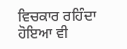ਵਿਚਕਾਰ ਰਹਿੰਦਾ ਹੋਇਆ ਵੀ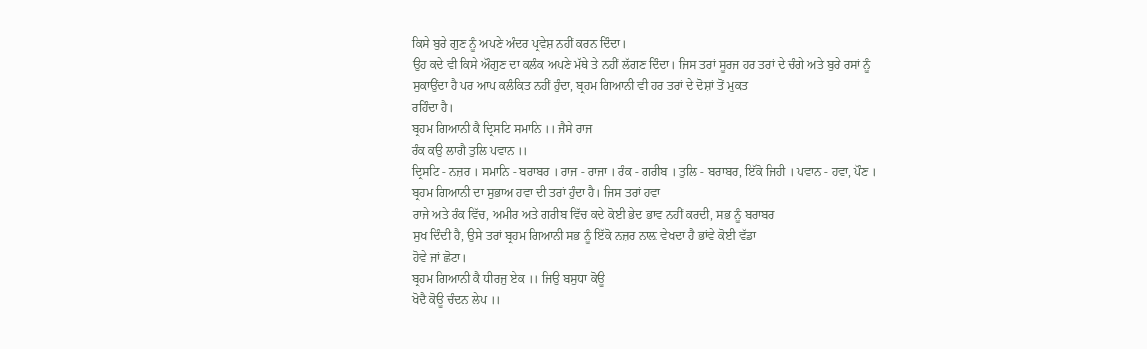ਕਿਸੇ ਬੁਰੇ ਗੁਣ ਨੂੰ ਅਪਣੇ ਅੰਦਰ ਪ੍ਰਵੇਸ਼ ਨਹੀਂ ਕਰਨ ਦਿੰਦਾ।
ਉਹ ਕਦੇ ਵੀ ਕਿਸੇ ਔਗੁਣ ਦਾ ਕਲੰਕ ਅਪਣੇ ਮੱਥੇ ਤੇ ਨਹੀਂ ਲੱਗਣ ਦਿੰਦਾ। ਜਿਸ ਤਰਾਂ ਸੂਰਜ ਹਰ ਤਰਾਂ ਦੇ ਚੰਗੇ ਅਤੇ ਬੁਰੇ ਰਸਾਂ ਨੂੰ
ਸੁਕਾਉਂਦਾ ਹੈ ਪਰ ਆਪ ਕਲੰਕਿਤ ਨਹੀਂ ਹੁੰਦਾ, ਬ੍ਰਹਮ ਗਿਆਨੀ ਵੀ ਹਰ ਤਰਾਂ ਦੇ ਦੋਸ਼ਾਂ ਤੋਂ ਮੁਕਤ
ਰਹਿੰਦਾ ਹੈ।
ਬ੍ਰਹਮ ਗਿਆਨੀ ਕੈ ਦ੍ਰਿਸਟਿ ਸਮਾਨਿ ।। ਜੈਸੇ ਰਾਜ
ਰੰਕ ਕਉ ਲਾਗੈ ਤੁਲਿ ਪਵਾਨ ।।
ਦ੍ਰਿਸਟਿ - ਨਜ਼ਰ । ਸਮਾਨਿ - ਬਰਾਬਰ । ਰਾਜ - ਰਾਜਾ । ਰੰਕ - ਗਰੀਬ । ਤੁਲਿ - ਬਰਾਬਰ, ਇੱਕੋ ਜਿਹੀ । ਪਵਾਨ - ਹਵਾ, ਪੌਣ ।
ਬ੍ਰਹਮ ਗਿਆਨੀ ਦਾ ਸੁਭਾਅ ਹਵਾ ਦੀ ਤਰਾਂ ਹੁੰਦਾ ਹੈ। ਜਿਸ ਤਰਾਂ ਹਵਾ
ਰਾਜੇ ਅਤੇ ਰੰਕ ਵਿੱਚ, ਅਮੀਰ ਅਤੇ ਗਰੀਬ ਵਿੱਚ ਕਦੇ ਕੋਈ ਭੇਦ ਭਾਵ ਨਹੀਂ ਕਰਦੀ, ਸਭ ਨੂੰ ਬਰਾਬਰ
ਸੁਖ ਦਿੰਦੀ ਹੈ, ਉਸੇ ਤਰਾਂ ਬ੍ਰਹਮ ਗਿਆਨੀ ਸਭ ਨੂੰ ਇੱਕੋ ਨਜ਼ਰ ਨਾਲ਼ ਵੇਖਦਾ ਹੈ ਭਾਂਵੇ ਕੋਈ ਵੱਡਾ
ਹੋਵੇ ਜਾਂ ਛੋਟਾ।
ਬ੍ਰਹਮ ਗਿਆਨੀ ਕੈ ਧੀਰਜੁ ਏਕ ।। ਜਿਉ ਬਸੁਧਾ ਕੋਊ
ਖੋਦੈ ਕੋਊ ਚੰਦਨ ਲੇਪ ।।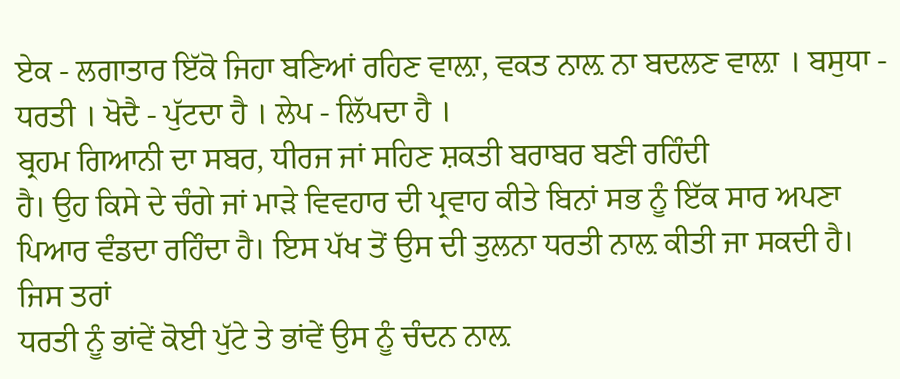ਏਕ - ਲਗਾਤਾਰ ਇੱਕੋ ਜਿਹਾ ਬਣਿਆਂ ਰਹਿਣ ਵਾਲ਼ਾ, ਵਕਤ ਨਾਲ਼ ਨਾ ਬਦਲਣ ਵਾਲ਼ਾ । ਬਸੁਧਾ - ਧਰਤੀ । ਖੋਦੈ - ਪੁੱਟਦਾ ਹੈ । ਲੇਪ - ਲਿੱਪਦਾ ਹੈ ।
ਬ੍ਰਹਮ ਗਿਆਨੀ ਦਾ ਸਬਰ, ਧੀਰਜ ਜਾਂ ਸਹਿਣ ਸ਼ਕਤੀ ਬਰਾਬਰ ਬਣੀ ਰਹਿੰਦੀ
ਹੈ। ਉਹ ਕਿਸੇ ਦੇ ਚੰਗੇ ਜਾਂ ਮਾੜੇ ਵਿਵਹਾਰ ਦੀ ਪ੍ਰਵਾਹ ਕੀਤੇ ਬਿਨਾਂ ਸਭ ਨੂੰ ਇੱਕ ਸਾਰ ਅਪਣਾ
ਪਿਆਰ ਵੰਡਦਾ ਰਹਿੰਦਾ ਹੈ। ਇਸ ਪੱਖ ਤੋਂ ਉਸ ਦੀ ਤੁਲਨਾ ਧਰਤੀ ਨਾਲ਼ ਕੀਤੀ ਜਾ ਸਕਦੀ ਹੈ। ਜਿਸ ਤਰਾਂ
ਧਰਤੀ ਨੂੰ ਭਾਂਵੇਂ ਕੋਈ ਪੁੱਟੇ ਤੇ ਭਾਂਵੇਂ ਉਸ ਨੂੰ ਚੰਦਨ ਨਾਲ਼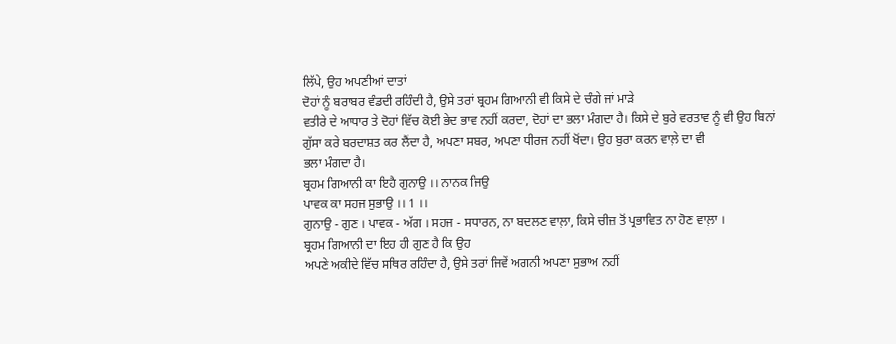ਲਿੱਪੇ, ਉਹ ਅਪਣੀਆਂ ਦਾਤਾਂ
ਦੋਹਾਂ ਨੂੰ ਬਰਾਬਰ ਵੰਡਦੀ ਰਹਿੰਦੀ ਹੈ, ਉਸੇ ਤਰਾਂ ਬ੍ਰਹਮ ਗਿਆਨੀ ਵੀ ਕਿਸੇ ਦੇ ਚੰਗੇ ਜਾਂ ਮਾੜੇ
ਵਤੀਰੇ ਦੇ ਆਧਾਰ ਤੇ ਦੋਹਾਂ ਵਿੱਚ ਕੋਈ ਭੇਦ ਭਾਵ ਨਹੀਂ ਕਰਦਾ, ਦੋਹਾਂ ਦਾ ਭਲਾ ਮੰਗਦਾ ਹੈ। ਕਿਸੇ ਦੇ ਬੁਰੇ ਵਰਤਾਵ ਨੂੰ ਵੀ ਉਹ ਬਿਨਾਂ
ਗੁੱਸਾ ਕਰੇ ਬਰਦਾਸ਼ਤ ਕਰ ਲੈਂਦਾ ਹੈ, ਅਪਣਾ ਸਬਰ, ਅਪਣਾ ਧੀਰਜ ਨਹੀਂ ਖੋਂਦਾ। ਉਹ ਬੁਰਾ ਕਰਨ ਵਾਲ਼ੇ ਦਾ ਵੀ
ਭਲਾ ਮੰਗਦਾ ਹੈ।
ਬ੍ਰਹਮ ਗਿਆਨੀ ਕਾ ਇਹੈ ਗੁਨਾਉ ।। ਨਾਨਕ ਜਿਉ
ਪਾਵਕ ਕਾ ਸਹਜ ਸੁਭਾਉ ।। 1 ।।
ਗੁਨਾਉ - ਗੁਣ । ਪਾਵਕ - ਅੱਗ । ਸਹਜ - ਸਧਾਰਨ, ਨਾ ਬਦਲਣ ਵਾਲ਼ਾ, ਕਿਸੇ ਚੀਜ਼ ਤੋਂ ਪ੍ਰਭਾਵਿਤ ਨਾ ਹੋਣ ਵਾਲ਼ਾ ।
ਬ੍ਰਹਮ ਗਿਆਨੀ ਦਾ ਇਹ ਹੀ ਗੁਣ ਹੈ ਕਿ ਉਹ
ਅਪਣੇ ਅਕੀਦੇ ਵਿੱਚ ਸਥਿਰ ਰਹਿੰਦਾ ਹੈ, ਉਸੇ ਤਰਾਂ ਜਿਵੇਂ ਅਗਨੀ ਅਪਣਾ ਸੁਭਾਅ ਨਹੀਂ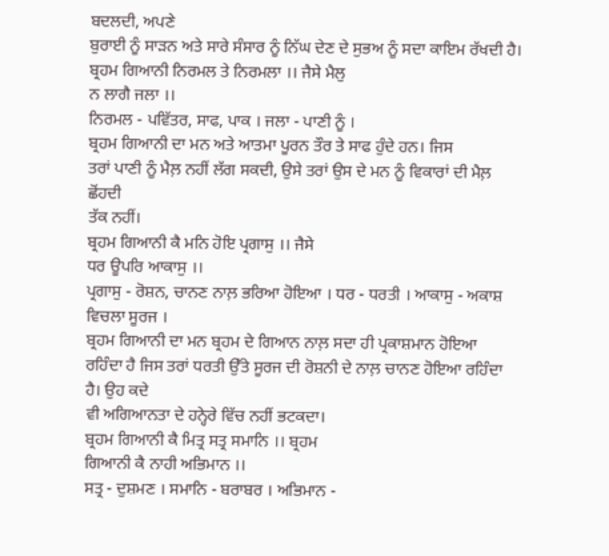ਬਦਲਦੀ, ਅਪਣੇ
ਬੁਰਾਈ ਨੂੰ ਸਾੜਨ ਅਤੇ ਸਾਰੇ ਸੰਸਾਰ ਨੂੰ ਨਿੱਘ ਦੇਣ ਦੇ ਸੁਭਅ ਨੂੰ ਸਦਾ ਕਾਇਮ ਰੱਖਦੀ ਹੈ।
ਬ੍ਰਹਮ ਗਿਆਨੀ ਨਿਰਮਲ ਤੇ ਨਿਰਮਲਾ ।। ਜੈਸੇ ਮੈਲੁ
ਨ ਲਾਗੈ ਜਲਾ ।।
ਨਿਰਮਲ - ਪਵਿੱਤਰ, ਸਾਫ, ਪਾਕ । ਜਲਾ - ਪਾਣੀ ਨੂੰ ।
ਬ੍ਰਹਮ ਗਿਆਨੀ ਦਾ ਮਨ ਅਤੇ ਆਤਮਾ ਪੂਰਨ ਤੌਰ ਤੇ ਸਾਫ ਹੁੰਦੇ ਹਨ। ਜਿਸ
ਤਰਾਂ ਪਾਣੀ ਨੂੰ ਮੈਲ਼ ਨਹੀਂ ਲੱਗ ਸਕਦੀ, ਉਸੇ ਤਰਾਂ ਉਸ ਦੇ ਮਨ ਨੂੰ ਵਿਕਾਰਾਂ ਦੀ ਮੈਲ਼ ਛੋਂਹਦੀ
ਤੱਕ ਨਹੀਂ।
ਬ੍ਰਹਮ ਗਿਆਨੀ ਕੈ ਮਨਿ ਹੋਇ ਪ੍ਰਗਾਸੁ ।। ਜੈਸੇ
ਧਰ ਊਪਰਿ ਆਕਾਸੁ ।।
ਪ੍ਰਗਾਸੁ - ਰੋਸ਼ਨ, ਚਾਨਣ ਨਾਲ਼ ਭਰਿਆ ਹੋਇਆ । ਧਰ - ਧਰਤੀ । ਆਕਾਸੁ - ਅਕਾਸ਼ ਵਿਚਲਾ ਸੂਰਜ ।
ਬ੍ਰਹਮ ਗਿਆਨੀ ਦਾ ਮਨ ਬ੍ਰਹਮ ਦੇ ਗਿਆਨ ਨਾਲ਼ ਸਦਾ ਹੀ ਪ੍ਰਕਾਸ਼ਮਾਨ ਹੋਇਆ
ਰਹਿੰਦਾ ਹੈ ਜਿਸ ਤਰਾਂ ਧਰਤੀ ਉੱਤੇ ਸੂਰਜ ਦੀ ਰੋਸ਼ਨੀ ਦੇ ਨਾਲ਼ ਚਾਨਣ ਹੋਇਆ ਰਹਿੰਦਾ ਹੈ। ਉਹ ਕਦੇ
ਵੀ ਅਗਿਆਨਤਾ ਦੇ ਹਨ੍ਹੇਰੇ ਵਿੱਚ ਨਹੀਂ ਭਟਕਦਾ।
ਬ੍ਰਹਮ ਗਿਆਨੀ ਕੈ ਮਿਤ੍ਰ ਸਤ੍ਰ ਸਮਾਨਿ ।। ਬ੍ਰਹਮ
ਗਿਆਨੀ ਕੈ ਨਾਹੀ ਅਭਿਮਾਨ ।।
ਸਤ੍ਰ - ਦੁਸ਼ਮਣ । ਸਮਾਨਿ - ਬਰਾਬਰ । ਅਭਿਮਾਨ -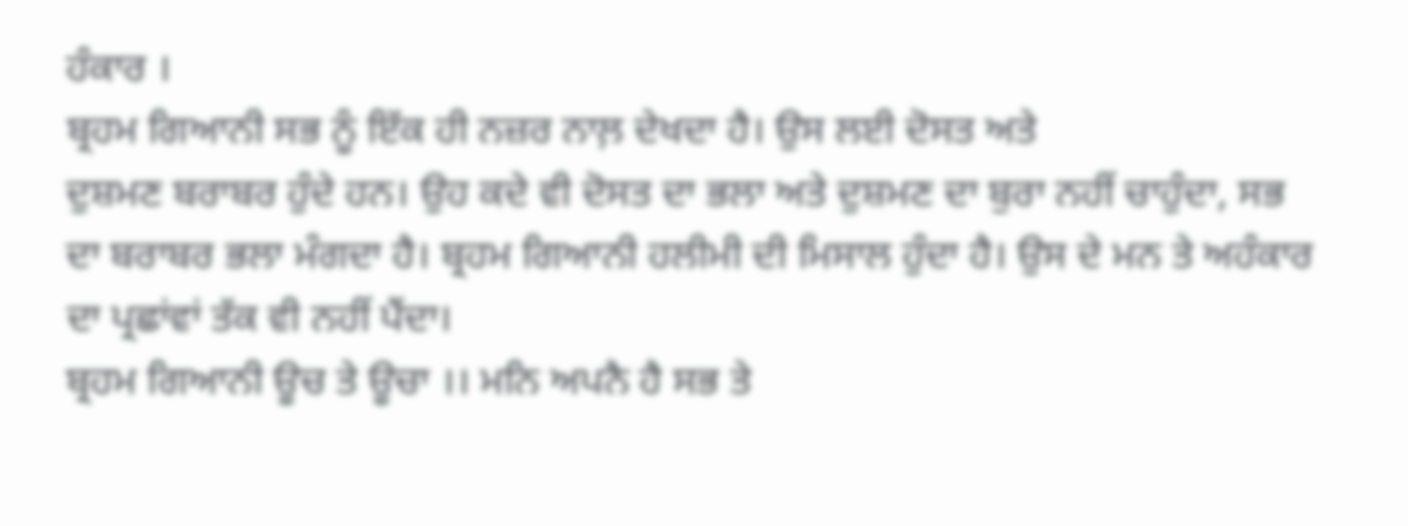ਹੰਕਾਰ ।
ਬ੍ਰਹਮ ਗਿਆਨੀ ਸਭ ਨੂੰ ਇੱਕ ਹੀ ਨਜ਼ਰ ਨਾਲ਼ ਦੇਖਦਾ ਹੈ। ਉਸ ਲਈ ਦੋਸਤ ਅਤੇ
ਦੁਸ਼ਮਣ ਬਰਾਬਰ ਹੁੰਦੇ ਹਨ। ਉਹ ਕਦੇ ਵੀ ਦੋਸਤ ਦਾ ਭਲਾ ਅਤੇ ਦੁਸ਼ਮਣ ਦਾ ਬੁਰਾ ਨਹੀਂ ਚਾਹੁੰਦਾ, ਸਭ
ਦਾ ਬਰਾਬਰ ਭਲਾ ਮੰਗਦਾ ਹੈ। ਬ੍ਰਹਮ ਗਿਆਨੀ ਹਲੀਮੀ ਦੀ ਮਿਸਾਲ ਹੁੰਦਾ ਹੈ। ਉਸ ਦੇ ਮਨ ਤੇ ਅਹੰਕਾਰ
ਦਾ ਪ੍ਰਛਾਂਵਾਂ ਤੱਕ ਵੀ ਨਹੀਂ ਪੈਂਦਾ।
ਬ੍ਰਹਮ ਗਿਆਨੀ ਊਚ ਤੇ ਊਚਾ ।। ਮਨਿ ਅਪਨੈ ਹੈ ਸਭ ਤੇ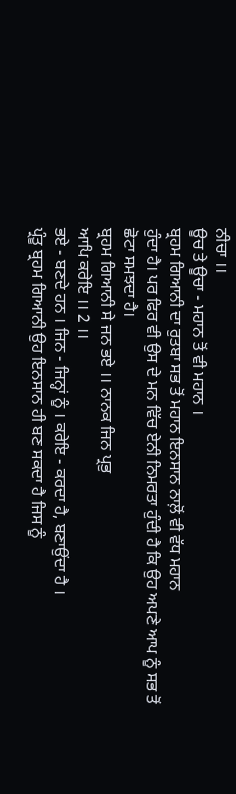ਨੀਚਾ ।।
ਊਚ ਤੇ ਊਚਾ - ਮਹਾਨ ਤੋਂ ਵੀ ਮਹਾਨ ।
ਬ੍ਰਹਮ ਗਿਆਨੀ ਦਾ ਰੁਤਬਾ ਸਭ ਤੋਂ ਮਹਾਨ ਇਨਸਾਨ ਨਾਲ਼ੋਂ ਵੀ ਵੱਧ ਮਹਾਨ
ਹੁੰਦਾ ਹੈ। ਪਰ ਫਿਰ ਵੀ ਉਸ ਦੇ ਮਨ ਵਿੱਚ ਏਨੀ ਨਿਮਰਤਾ ਹੁੰਦੀ ਹੈ ਕਿ ਉਹ ਅਪਣੇ ਆਪ ਨੂੰ ਸਭ ਤੋਂ
ਛੋਟਾ ਸਮਝਦਾ ਹੈ।
ਬ੍ਰਹਮ ਗਿਆਨੀ ਸੇ ਜਨ ਭਏ ।। ਨਾਨਕ ਜਿਨ ਪ੍ਰਭੁ
ਆਪਿ ਕਰੇਇ ।। 2 ।।
ਭਏ - ਬਣਦੇ ਹਨ । ਜਿਨ - ਜਿਨ੍ਹਾਂ ਨੂੰ । ਕਰੇਇ - ਕਰਦਾ ਹੈ, ਬਣਾਉਂਦਾ ਹੈ ।
ਪ੍ਰੰਤੂ ਬ੍ਰਹਮ ਗਿਆਨੀ ਉਹ ਇਨਸਾਨ ਹੀ ਬਣ ਸਕਦਾ ਹੈ ਜਿਸ ਨੂੰ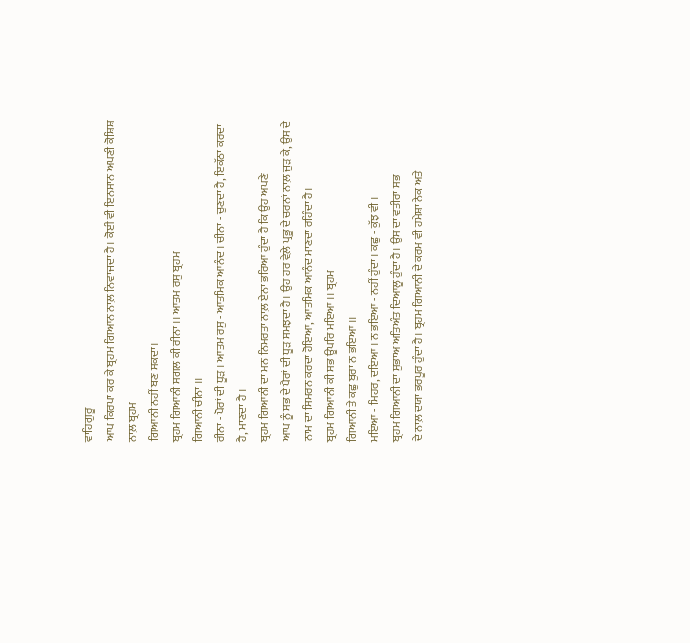ਵਾਹਿਗੁਰੂ
ਆਪ ਕਿਰਪਾ ਕਰ ਕੇ ਬ੍ਰਹਮ ਗਿਆਨ ਨਾਲ਼ ਨਿਵਾਜਦਾ ਹੈ। ਕੋਈ ਵੀ ਇਨਸਾਨ ਅਪਣੀ ਕੋਸ਼ਿਸ਼ ਨਾਲ਼ ਬ੍ਰਹਮ
ਗਿਆਨੀ ਨਹੀਂ ਬਣ ਸਕਦਾ।
ਬ੍ਰਹਮ ਗਿਆਨੀ ਸਗਲ ਕੀ ਰੀਨਾ ।। ਆਤਮ ਰਸੁ ਬ੍ਰਹਮ
ਗਿਆਨੀ ਚੀਨਾ ।।
ਰੀਨਾ - ਪੋਰਾਂ ਦੀ ਧੂੜ । ਆਤਮ ਰਸੁ - ਆਤਮਿਕ ਆਨੰਦ । ਚੀਨਾ - ਚੁਣਦਾ ਹੈ, ਇਕੱਠਾ ਕਰਦਾ ਹੈ, ਮਾਣਦਾ ਹੈ ।
ਬ੍ਰਹਮ ਗਿਆਨੀ ਦਾ ਮਨ ਨਿਮਰਤਾ ਨਾਲ਼ ਏਨਾ ਭਰਿਆ ਹੁੰਦਾ ਹੈ ਕਿ ਉਹ ਅਪਣੇ
ਆਪ ਨੂੰ ਸਭ ਦੇ ਪੈਰਾਂ ਦੀ ਧੂੜ ਸਮਝਦਾ ਹੈ। ਉਹ ਹਰ ਵੇਲ਼ੇ ਪ੍ਰਭੂ ਦੇ ਚਰਨਾਂ ਨਾਲ਼ ਜੁੜ ਕੇ, ਉਸ ਦੇ
ਨਾਮ ਦਾ ਸਿਮਰਨ ਕਰਦਾ ਹੋਇਆ, ਆਤਮਿਕ ਆਨੰਦ ਮਾਣਦਾ ਰਹਿੰਦਾ ਹੈ।
ਬ੍ਰਹਮ ਗਿਆਨੀ ਕੀ ਸਭ ਊਪਰਿ ਮਇਆ ।। ਬ੍ਰਹਮ
ਗਿਆਨੀ ਤੇ ਕਛੁ ਬੁਰਾ ਨ ਭਇਆ ।।
ਮਇਆ - ਮਿਹਰ, ਦਇਆ । ਨ ਭਇਆ - ਨਹੀਂ ਹੁੰਦਾ । ਕਛੁ - ਕੁੱਝ ਵੀ ।
ਬ੍ਰਹਮ ਗਿਆਨੀ ਦਾ ਸੁਭਾਅ ਅਤਿਅੰਤ ਦਿਆਲੂ ਹੁੰਦਾ ਹੈ। ਉਸ ਦਾ ਵਤੀਰਾ ਸਭ
ਦੇ ਨਾਲ਼ ਦਯਾ ਭਰਪੂਰ ਹੁੰਦਾ ਹੈ। ਬ੍ਰਹਮ ਗਿਆਨੀ ਦੇ ਕਰਮ ਵੀ ਹਮੇਸ਼ਾ ਨੇਕ ਅਤੇ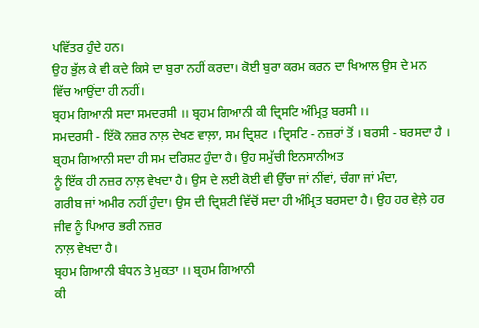ਪਵਿੱਤਰ ਹੁੰਦੇ ਹਨ।
ਉਹ ਭੁੱਲ ਕੇ ਵੀ ਕਦੇ ਕਿਸੇ ਦਾ ਬੁਰਾ ਨਹੀਂ ਕਰਦਾ। ਕੋਈ ਬੁਰਾ ਕਰਮ ਕਰਨ ਦਾ ਖਿਆਲ ਉਸ ਦੇ ਮਨ
ਵਿੱਚ ਆਉਂਦਾ ਹੀ ਨਹੀਂ।
ਬ੍ਰਹਮ ਗਿਆਨੀ ਸਦਾ ਸਮਦਰਸੀ ।। ਬ੍ਰਹਮ ਗਿਆਨੀ ਕੀ ਦ੍ਰਿਸਟਿ ਅੰਮ੍ਰਿਤੁ ਬਰਸੀ ।।
ਸਮਦਰਸੀ - ਇੱਕੋ ਨਜ਼ਰ ਨਾਲ਼ ਦੇਖਣ ਵਾਲ਼ਾ, ਸਮ ਦ੍ਰਿਸ਼ਟ । ਦ੍ਰਿਸਟਿ - ਨਜ਼ਰਾਂ ਤੋਂ । ਬਰਸੀ - ਬਰਸਦਾ ਹੈ ।
ਬ੍ਰਹਮ ਗਿਆਨੀ ਸਦਾ ਹੀ ਸਮ ਦਰਿਸ਼ਟ ਹੁੰਦਾ ਹੈ। ਉਹ ਸਮੁੱਚੀ ਇਨਸਾਨੀਅਤ
ਨੂੰ ਇੱਕ ਹੀ ਨਜ਼ਰ ਨਾਲ਼ ਵੇਖਦਾ ਹੈ। ਉਸ ਦੇ ਲਈ ਕੋਈ ਵੀ ਉੱਚਾ ਜਾਂ ਨੀਂਵਾਂ, ਚੰਗਾ ਜਾਂ ਮੰਦਾ,
ਗਰੀਬ ਜਾਂ ਅਮੀਰ ਨਹੀਂ ਹੁੰਦਾ। ਉਸ ਦੀ ਦ੍ਰਿਸ਼ਟੀ ਵਿੱਚੋਂ ਸਦਾ ਹੀ ਅੰਮ੍ਰਿਤ ਬਰਸਦਾ ਹੈ। ਉਹ ਹਰ ਵੇਲ਼ੇ ਹਰ ਜੀਵ ਨੂੰ ਪਿਆਰ ਭਰੀ ਨਜ਼ਰ
ਨਾਲ਼ ਵੇਖਦਾ ਹੈ।
ਬ੍ਰਹਮ ਗਿਆਨੀ ਬੰਧਨ ਤੇ ਮੁਕਤਾ ।। ਬ੍ਰਹਮ ਗਿਆਨੀ
ਕੀ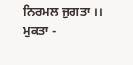ਨਿਰਮਲ ਜੁਗਤਾ ।।
ਮੁਕਤਾ -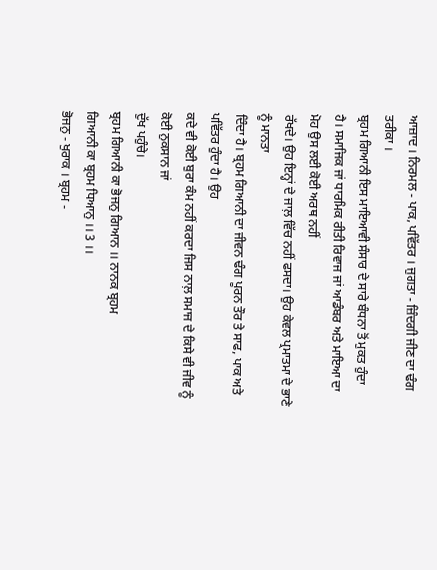ਆਜ਼ਾਦ । ਨਿਰਮਲ - ਪਾਕ, ਪਵਿੱਤਰ । ਜੁਗਤਾ - ਜ਼ਿੰਦਗੀ ਜੀਣ ਦਾ ਢੰਗ ਤਰੀਕਾ ।
ਬ੍ਰਹਮ ਗਿਆਨੀ ਇਸ ਮਾਇਆਵੀ ਸੰਸਾਰ ਦੇ ਸਾਰੇ ਬੰਧਨਾ ਤੋਂ ਮੁਕਤ ਹੁੰਦਾ
ਹੈ। ਸਮਾਜਿਕ ਜਾਂ ਧਾਰਮਿਕ ਰੀਤੀ ਰਿਵਾਜ ਜਾਂ ਆਡੰਬਰ ਅਤੇ ਮਾਇਆ ਦਾ ਮੋਹ ਉਸ ਲਈ ਕੋਈ ਅਰਥ ਨਹੀਂ
ਰੱਖਦੇ। ਉਹ ਇਨ੍ਹਾਂ ਦੇ ਜਾਲ਼ ਵਿੱਚ ਨਹੀਂ ਫਸਦਾ। ਉਹ ਕੇਵਲ ਪ੍ਰਮਾਤਮਾ ਦੇ ਭਾਣੇ ਨੂੰ ਮਾਨਤਾ
ਦਿੰਦਾ ਹੈ। ਬ੍ਰਹਮ ਗਿਆਨੀ ਦਾ ਜੀਵਨ ਢੰਗ ਪੂਰਨ ਤੌਰ ਤੇ ਸਾਫ, ਪਾਕ ਅਤੇ ਪਵਿੱਤਰ ਹੁੰਦਾ ਹੈ। ਉਹ
ਕਦੇ ਵੀ ਕੋਈ ਬੁਰਾ ਕੰਮ ਨਹੀਂ ਕਰਦਾ ਜਿਸ ਨਾਲ਼ ਸਮਾਜ ਦੇ ਕਿਸੇ ਵੀ ਜੀਵ ਨੂੰ ਕੋਈ ਨੁਕਸਾਨ ਜਾਂ
ਦੁੱਖ ਪਹੁੰਚੇ।
ਬ੍ਰਹਮ ਗਿਆਨੀ ਕਾ ਭੋਜਨੁ ਗਿਆਨ ।। ਨਾਨਕ ਬ੍ਰਹਮ
ਗਿਆਨੀ ਕਾ ਬ੍ਰਹਮ ਧਿਆਨੁ ।। 3 ।।
ਭੋਜਨੁ - ਖੁਰਾਕ । ਬ੍ਰਹਮ -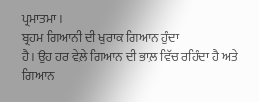ਪ੍ਰਮਾਤਮਾ ।
ਬ੍ਰਹਮ ਗਿਆਨੀ ਦੀ ਖੁਰਾਕ ਗਿਆਨ ਹੁੰਦਾ
ਹੈ। ਉਹ ਹਰ ਵੇਲ਼ੇ ਗਿਆਨ ਦੀ ਭਾਲ਼ ਵਿੱਚ ਰਹਿੰਦਾ ਹੈ ਅਤੇ ਗਿਆਨ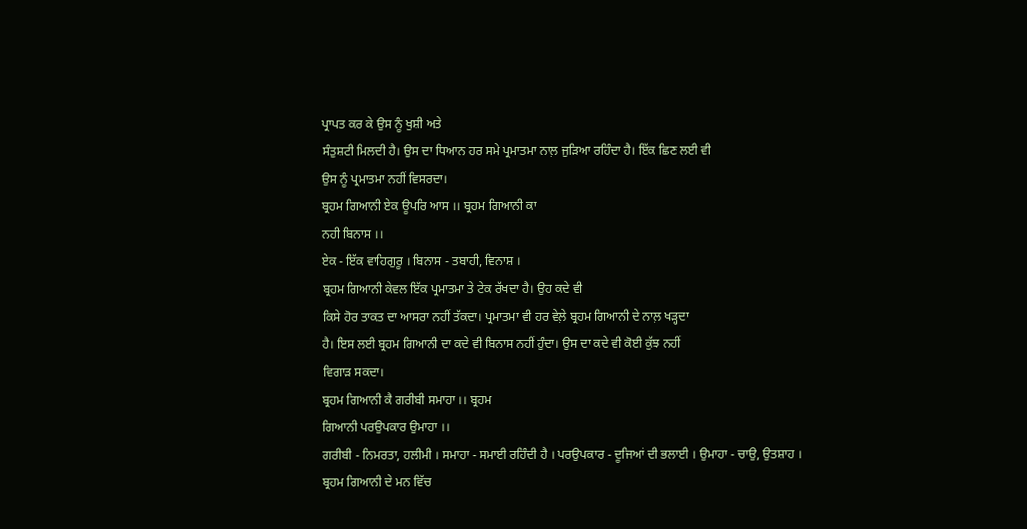ਪ੍ਰਾਪਤ ਕਰ ਕੇ ਉਸ ਨੂੰ ਖੁਸ਼ੀ ਅਤੇ
ਸੰਤੁਸ਼ਟੀ ਮਿਲਦੀ ਹੈ। ਉਸ ਦਾ ਧਿਆਨ ਹਰ ਸਮੇ ਪ੍ਰਮਾਤਮਾ ਨਾਲ਼ ਜੁੜਿਆ ਰਹਿੰਦਾ ਹੈ। ਇੱਕ ਛਿਣ ਲਈ ਵੀ
ਉਸ ਨੂੰ ਪ੍ਰਮਾਤਮਾ ਨਹੀਂ ਵਿਸਰਦਾ।
ਬ੍ਰਹਮ ਗਿਆਨੀ ਏਕ ਊਪਰਿ ਆਸ ।। ਬ੍ਰਹਮ ਗਿਆਨੀ ਕਾ
ਨਹੀ ਬਿਨਾਸ ।।
ਏਕ - ਇੱਕ ਵਾਹਿਗੁਰੂ । ਬਿਨਾਸ - ਤਬਾਹੀ, ਵਿਨਾਸ਼ ।
ਬ੍ਰਹਮ ਗਿਆਨੀ ਕੇਵਲ ਇੱਕ ਪ੍ਰਮਾਤਮਾ ਤੇ ਟੇਕ ਰੱਖਦਾ ਹੈ। ਉਹ ਕਦੇ ਵੀ
ਕਿਸੇ ਹੋਰ ਤਾਕਤ ਦਾ ਆਸਰਾ ਨਹੀਂ ਤੱਕਦਾ। ਪ੍ਰਮਾਤਮਾ ਵੀ ਹਰ ਵੇਲ਼ੇ ਬ੍ਰਹਮ ਗਿਆਨੀ ਦੇ ਨਾਲ਼ ਖੜ੍ਹਦਾ
ਹੈ। ਇਸ ਲਈ ਬ੍ਰਹਮ ਗਿਆਨੀ ਦਾ ਕਦੇ ਵੀ ਬਿਨਾਸ ਨਹੀਂ ਹੁੰਦਾ। ਉਸ ਦਾ ਕਦੇ ਵੀ ਕੋਈ ਕੁੱਝ ਨਹੀਂ
ਵਿਗਾੜ ਸਕਦਾ।
ਬ੍ਰਹਮ ਗਿਆਨੀ ਕੈ ਗਰੀਬੀ ਸਮਾਹਾ ।। ਬ੍ਰਹਮ
ਗਿਆਨੀ ਪਰਉਪਕਾਰ ਉਮਾਹਾ ।।
ਗਰੀਬੀ - ਨਿਮਰਤਾ, ਹਲੀਮੀ । ਸਮਾਹਾ - ਸਮਾਈ ਰਹਿੰਦੀ ਹੈ । ਪਰਉਪਕਾਰ - ਦੂਜਿਆਂ ਦੀ ਭਲਾਈ । ਉਮਾਹਾ - ਚਾਉ, ਉਤਸ਼ਾਹ ।
ਬ੍ਰਹਮ ਗਿਆਨੀ ਦੇ ਮਨ ਵਿੱਚ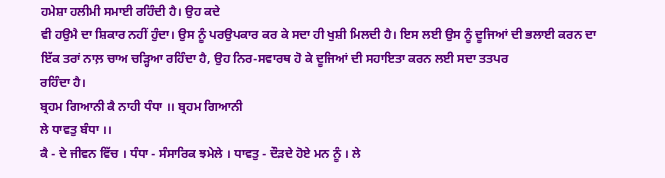ਹਮੇਸ਼ਾ ਹਲੀਮੀ ਸਮਾਈ ਰਹਿੰਦੀ ਹੈ। ਉਹ ਕਦੇ
ਵੀ ਹਉਮੈ ਦਾ ਸ਼ਿਕਾਰ ਨਹੀਂ ਹੁੰਦਾ। ਉਸ ਨੂੰ ਪਰਉਪਕਾਰ ਕਰ ਕੇ ਸਦਾ ਹੀ ਖੁਸ਼ੀ ਮਿਲਦੀ ਹੈ। ਇਸ ਲਈ ਉਸ ਨੂੰ ਦੂਜਿਆਂ ਦੀ ਭਲਾਈ ਕਰਨ ਦਾ
ਇੱਕ ਤਰਾਂ ਨਾਲ਼ ਚਾਅ ਚੜ੍ਹਿਆ ਰਹਿੰਦਾ ਹੈ, ਉਹ ਨਿਰ-ਸਵਾਰਥ ਹੋ ਕੇ ਦੂਜਿਆਂ ਦੀ ਸਹਾਇਤਾ ਕਰਨ ਲਈ ਸਦਾ ਤਤਪਰ
ਰਹਿੰਦਾ ਹੈ।
ਬ੍ਰਹਮ ਗਿਆਨੀ ਕੈ ਨਾਹੀ ਧੰਧਾ ।। ਬ੍ਰਹਮ ਗਿਆਨੀ
ਲੇ ਧਾਵਤੁ ਬੰਧਾ ।।
ਕੈ - ਦੇ ਜੀਵਨ ਵਿੱਚ । ਧੰਧਾ - ਸੰਸਾਰਿਕ ਝਮੇਲੇ । ਧਾਵਤੁ - ਦੌੜਦੇ ਹੋਏ ਮਨ ਨੂੰ । ਲੇ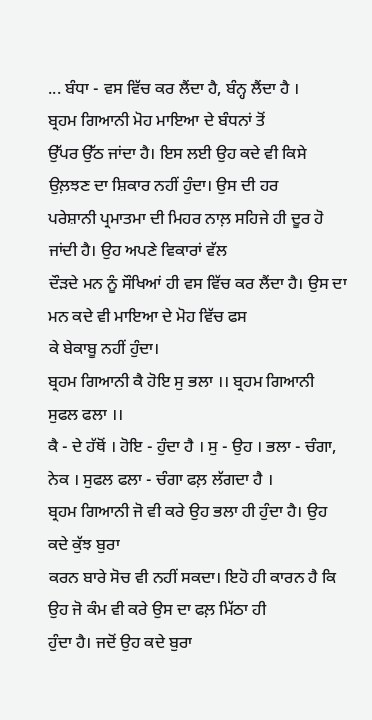... ਬੰਧਾ - ਵਸ ਵਿੱਚ ਕਰ ਲੈਂਦਾ ਹੈ, ਬੰਨ੍ਹ ਲੈਂਦਾ ਹੈ ।
ਬ੍ਰਹਮ ਗਿਆਨੀ ਮੋਹ ਮਾਇਆ ਦੇ ਬੰਧਨਾਂ ਤੋਂ
ਉੱਪਰ ਉੱਠ ਜਾਂਦਾ ਹੈ। ਇਸ ਲਈ ਉਹ ਕਦੇ ਵੀ ਕਿਸੇ ਉਲ਼ਝਣ ਦਾ ਸ਼ਿਕਾਰ ਨਹੀਂ ਹੁੰਦਾ। ਉਸ ਦੀ ਹਰ
ਪਰੇਸ਼ਾਨੀ ਪ੍ਰਮਾਤਮਾ ਦੀ ਮਿਹਰ ਨਾਲ਼ ਸਹਿਜੇ ਹੀ ਦੂਰ ਹੋ ਜਾਂਦੀ ਹੈ। ਉਹ ਅਪਣੇ ਵਿਕਾਰਾਂ ਵੱਲ
ਦੌੜਦੇ ਮਨ ਨੂੰ ਸੌਖਿਆਂ ਹੀ ਵਸ ਵਿੱਚ ਕਰ ਲੈਂਦਾ ਹੈ। ਉਸ ਦਾ ਮਨ ਕਦੇ ਵੀ ਮਾਇਆ ਦੇ ਮੋਹ ਵਿੱਚ ਫਸ
ਕੇ ਬੇਕਾਬੂ ਨਹੀਂ ਹੁੰਦਾ।
ਬ੍ਰਹਮ ਗਿਆਨੀ ਕੈ ਹੋਇ ਸੁ ਭਲਾ ।। ਬ੍ਰਹਮ ਗਿਆਨੀ
ਸੁਫਲ ਫਲਾ ।।
ਕੈ - ਦੇ ਹੱਥੋਂ । ਹੋਇ - ਹੁੰਦਾ ਹੈ । ਸੁ - ਉਹ । ਭਲਾ - ਚੰਗਾ, ਨੇਕ । ਸੁਫਲ ਫਲਾ - ਚੰਗਾ ਫਲ਼ ਲੱਗਦਾ ਹੈ ।
ਬ੍ਰਹਮ ਗਿਆਨੀ ਜੋ ਵੀ ਕਰੇ ਉਹ ਭਲਾ ਹੀ ਹੁੰਦਾ ਹੈ। ਉਹ ਕਦੇ ਕੁੱਝ ਬੁਰਾ
ਕਰਨ ਬਾਰੇ ਸੋਚ ਵੀ ਨਹੀਂ ਸਕਦਾ। ਇਹੋ ਹੀ ਕਾਰਨ ਹੈ ਕਿ ਉਹ ਜੋ ਕੰਮ ਵੀ ਕਰੇ ਉਸ ਦਾ ਫਲ਼ ਮਿੱਠਾ ਹੀ
ਹੁੰਦਾ ਹੈ। ਜਦੋਂ ਉਹ ਕਦੇ ਬੁਰਾ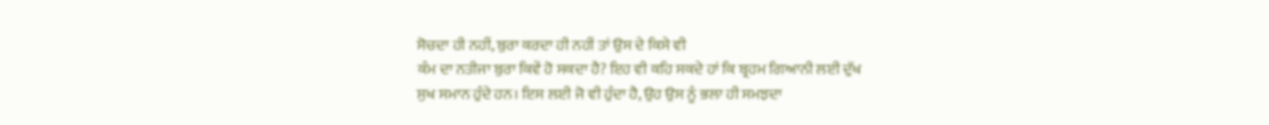ਸੋਚਦਾ ਹੀ ਨਹੀਂ, ਬੁਰਾ ਕਰਦਾ ਹੀ ਨਹੀਂ ਤਾਂ ਉਸ ਦੇ ਕਿਸੇ ਵੀ
ਕੰਮ ਦਾ ਨਤੀਜਾ ਬੁਰਾ ਕਿਵੇਂ ਹੋ ਸਕਦਾ ਹੈ? ਇਹ ਵੀ ਕਹਿ ਸਕਦੇ ਹਾਂ ਕਿ ਬ੍ਰਹਮ ਗਿਆਨੀ ਲਈ ਦੁੱਖ
ਸੁਖ ਸਮਾਨ ਹੁੰਦੇ ਹਨ। ਇਸ ਲਈ ਜੋ ਵੀ ਹੁੰਦਾ ਹੈ, ਉਹ ਉਸ ਨੂੰ ਭਲਾ ਹੀ ਸਮਝਦਾ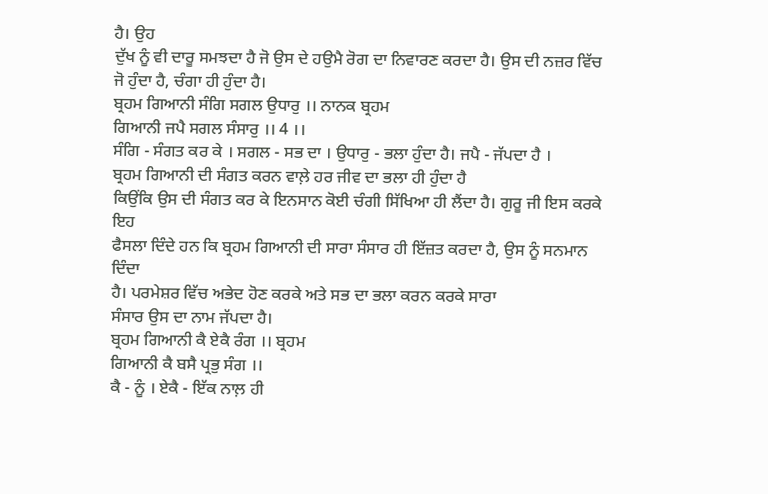ਹੈ। ਉਹ
ਦੁੱਖ ਨੂੰ ਵੀ ਦਾਰੂ ਸਮਝਦਾ ਹੈ ਜੋ ਉਸ ਦੇ ਹਉਮੈ ਰੋਗ ਦਾ ਨਿਵਾਰਣ ਕਰਦਾ ਹੈ। ਉਸ ਦੀ ਨਜ਼ਰ ਵਿੱਚ
ਜੋ ਹੁੰਦਾ ਹੈ, ਚੰਗਾ ਹੀ ਹੁੰਦਾ ਹੈ।
ਬ੍ਰਹਮ ਗਿਆਨੀ ਸੰਗਿ ਸਗਲ ਉਧਾਰੁ ।। ਨਾਨਕ ਬ੍ਰਹਮ
ਗਿਆਨੀ ਜਪੈ ਸਗਲ ਸੰਸਾਰੁ ।। 4 ।।
ਸੰਗਿ - ਸੰਗਤ ਕਰ ਕੇ । ਸਗਲ - ਸਭ ਦਾ । ਉਧਾਰੁ - ਭਲਾ ਹੁੰਦਾ ਹੈ। ਜਪੈ - ਜੱਪਦਾ ਹੈ ।
ਬ੍ਰਹਮ ਗਿਆਨੀ ਦੀ ਸੰਗਤ ਕਰਨ ਵਾਲ਼ੇ ਹਰ ਜੀਵ ਦਾ ਭਲਾ ਹੀ ਹੁੰਦਾ ਹੈ
ਕਿਉਂਕਿ ਉਸ ਦੀ ਸੰਗਤ ਕਰ ਕੇ ਇਨਸਾਨ ਕੋਈ ਚੰਗੀ ਸਿੱਖਿਆ ਹੀ ਲੈਂਦਾ ਹੈ। ਗੁਰੂ ਜੀ ਇਸ ਕਰਕੇ ਇਹ
ਫੈਸਲਾ ਦਿੰਦੇ ਹਨ ਕਿ ਬ੍ਰਹਮ ਗਿਆਨੀ ਦੀ ਸਾਰਾ ਸੰਸਾਰ ਹੀ ਇੱਜ਼ਤ ਕਰਦਾ ਹੈ, ਉਸ ਨੂੰ ਸਨਮਾਨ ਦਿੰਦਾ
ਹੈ। ਪਰਮੇਸ਼ਰ ਵਿੱਚ ਅਭੇਦ ਹੋਣ ਕਰਕੇ ਅਤੇ ਸਭ ਦਾ ਭਲਾ ਕਰਨ ਕਰਕੇ ਸਾਰਾ
ਸੰਸਾਰ ਉਸ ਦਾ ਨਾਮ ਜੱਪਦਾ ਹੈ।
ਬ੍ਰਹਮ ਗਿਆਨੀ ਕੈ ਏਕੈ ਰੰਗ ।। ਬ੍ਰਹਮ
ਗਿਆਨੀ ਕੈ ਬਸੈ ਪ੍ਰਭੁ ਸੰਗ ।।
ਕੈ - ਨੂੰ । ਏਕੈ - ਇੱਕ ਨਾਲ਼ ਹੀ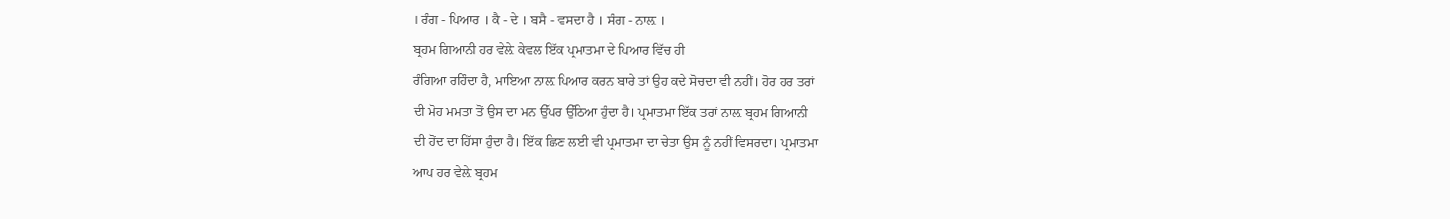। ਰੰਗ - ਪਿਆਰ । ਕੈ - ਦੇ । ਬਸੈ - ਵਸਦਾ ਹੈ । ਸੰਗ - ਨਾਲ਼ ।
ਬ੍ਰਹਮ ਗਿਆਨੀ ਹਰ ਵੇਲ਼ੇ ਕੇਵਲ ਇੱਕ ਪ੍ਰਮਾਤਮਾ ਦੇ ਪਿਆਰ ਵਿੱਚ ਹੀ
ਰੰਗਿਆ ਰਹਿੰਦਾ ਹੈ, ਮਾਇਆ ਨਾਲ਼ ਪਿਆਰ ਕਰਨ ਬਾਰੇ ਤਾਂ ਉਹ ਕਦੇ ਸੋਚਦਾ ਵੀ ਨਹੀਂ। ਹੋਰ ਹਰ ਤਰਾਂ
ਦੀ ਮੋਹ ਮਮਤਾ ਤੋਂ ਉਸ ਦਾ ਮਨ ਉੱਪਰ ਉੱਠਿਆ ਹੁੰਦਾ ਹੈ। ਪ੍ਰਮਾਤਮਾ ਇੱਕ ਤਰਾਂ ਨਾਲ਼ ਬ੍ਰਹਮ ਗਿਆਨੀ
ਦੀ ਹੋਂਦ ਦਾ ਹਿੱਸਾ ਹੁੰਦਾ ਹੈ। ਇੱਕ ਛਿਣ ਲਈ ਵੀ ਪ੍ਰਮਾਤਮਾ ਦਾ ਚੇਤਾ ਉਸ ਨੂੰ ਨਹੀਂ ਵਿਸਰਦਾ। ਪ੍ਰਮਾਤਮਾ
ਆਪ ਹਰ ਵੇਲ਼ੇ ਬ੍ਰਹਮ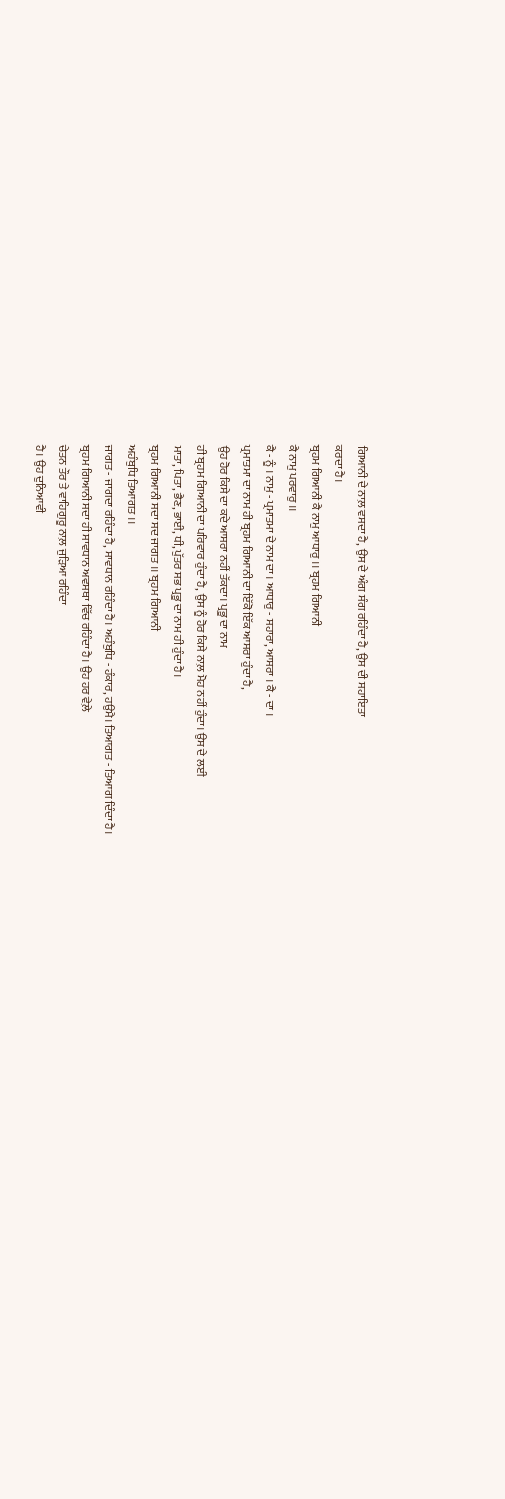ਗਿਆਨੀ ਦੇ ਨਾਲ਼ ਵਸਦਾ ਹੈ, ਉਸ ਦੇ ਅੰਗ ਸੰਗ ਰਹਿੰਦਾ ਹੈ, ਉਸ ਦੀ ਸਹਾਇਤਾ
ਕਰਦਾ ਹੈ।
ਬ੍ਰਹਮ ਗਿਆਨੀ ਕੈ ਨਾਮੁ ਆਧਾਰੁ ।। ਬ੍ਰਹਮ ਗਿਆਨੀ
ਕੈ ਨਾਮੁ ਪਰਵਾਰੁ ।।
ਕੈ - ਨੂੰ । ਨਾਮੁ - ਪ੍ਰਮਾਤਮਾ ਦੇ ਨਾਮ ਦਾ । ਆਧਾਰੁ - ਸਹਾਰਾ, ਆਸਰਾ । ਕੈ - ਦਾ ।
ਪ੍ਰਮਾਤਮਾ ਦਾ ਨਾਮ ਹੀ ਬ੍ਰਹਮ ਗਿਆਨੀ ਦਾ ਇੱਕੋ ਇੱਕ ਆਸਰਾ ਹੁੰਦਾ ਹੈ,
ਉਹ ਹੋਰ ਕਿਸੇ ਦਾ ਕਦੇ ਆਸਰਾ ਨਹੀਂ ਤੱਕਦਾ। ਪ੍ਰਭੂ ਦਾ ਨਾਮ
ਹੀ ਬ੍ਰਹਮ ਗਿਆਨੀ ਦਾ ਪਰਿਵਾਰ ਹੁੰਦਾ ਹੈ, ਉਸ ਨੂੰ ਹੋਰ ਕਿਸੇ ਨਾਲ਼ ਮੋਹ ਨਹੀਂ ਹੁੰਦਾ। ਉਸ ਦੇ ਲਈ
ਮਾਤਾ, ਪਿਤਾ, ਭੈਣ, ਭਾਈ, ਧੀ, ਪੁੱਤਰ ਸਭ ਪ੍ਰਭੂ ਦਾ ਨਾਮ ਹੀ ਹੁੰਦਾ ਹੈ।
ਬ੍ਰਹਮ ਗਿਆਨੀ ਸਦਾ ਸਦ ਜਾਗਤ ।। ਬ੍ਰਹਮ ਗਿਆਨੀ
ਅਹੰਬੁਧਿ ਤਿਆਗਤ ।।
ਜਾਗਤ - ਜਾਗਦਾ ਰਹਿੰਦਾ ਹੈ, ਸਾਵਧਾਨ ਰਹਿੰਦਾ ਹੈ। ਅਹੰਬੁਧਿ - ਹੰਕਾਰ, ਹਉਮੈ। ਤਿਆਗਤ - ਤਿਆਗ ਦਿੰਦਾ ਹੈ।
ਬ੍ਰਹਮ ਗਿਆਨੀ ਸਦਾ ਹੀ ਸਾਵਧਾਨ ਅਵਸਥਾ ਵਿੱਚ ਰਹਿੰਦਾ ਹੈ। ਉਹ ਹਰ ਵੇਲ਼ੇ
ਚੇਤਨ ਤੌਰ ਤੇ ਵਾਹਿਗੁਰੂ ਨਾਲ਼ ਜੁੜਿਆ ਰਹਿੰਦਾ
ਹੈ। ਉਹ ਦੁਨਿਆਵੀ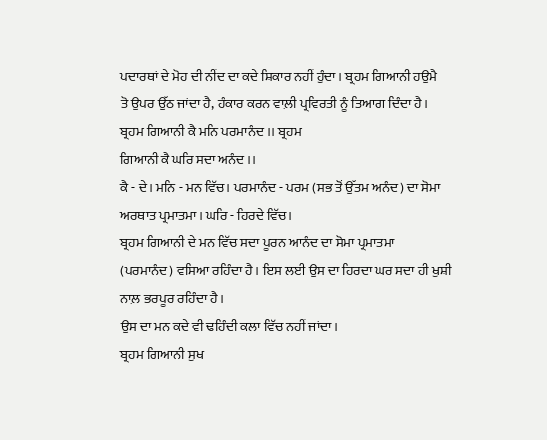ਪਦਾਰਥਾਂ ਦੇ ਮੋਹ ਦੀ ਨੀਂਦ ਦਾ ਕਦੇ ਸ਼ਿਕਾਰ ਨਹੀਂ ਹੁੰਦਾ। ਬ੍ਰਹਮ ਗਿਆਨੀ ਹਉਮੈ
ਤੋ ਉਪਰ ਉੱਠ ਜਾਂਦਾ ਹੈ, ਹੰਕਾਰ ਕਰਨ ਵਾਲ਼ੀ ਪ੍ਰਵਿਰਤੀ ਨੂੰ ਤਿਆਗ ਦਿੰਦਾ ਹੈ।
ਬ੍ਰਹਮ ਗਿਆਨੀ ਕੈ ਮਨਿ ਪਰਮਾਨੰਦ ।। ਬ੍ਰਹਮ
ਗਿਆਨੀ ਕੈ ਘਰਿ ਸਦਾ ਅਨੰਦ ।।
ਕੈ - ਦੇ। ਮਨਿ - ਮਨ ਵਿੱਚ। ਪਰਮਾਨੰਦ - ਪਰਮ (ਸਭ ਤੋਂ ਉੱਤਮ ਅਨੰਦ) ਦਾ ਸੋਮਾ ਅਰਥਾਤ ਪ੍ਰਮਾਤਮਾ। ਘਰਿ - ਹਿਰਦੇ ਵਿੱਚ।
ਬ੍ਰਹਮ ਗਿਆਨੀ ਦੇ ਮਨ ਵਿੱਚ ਸਦਾ ਪੂਰਨ ਆਨੰਦ ਦਾ ਸੋਮਾ ਪ੍ਰਮਾਤਮਾ
(ਪਰਮਾਨੰਦ) ਵਸਿਆ ਰਹਿੰਦਾ ਹੈ। ਇਸ ਲਈ ਉਸ ਦਾ ਹਿਰਦਾ ਘਰ ਸਦਾ ਹੀ ਖੁਸ਼ੀ ਨਾਲ਼ ਭਰਪੂਰ ਰਹਿੰਦਾ ਹੈ।
ਉਸ ਦਾ ਮਨ ਕਦੇ ਵੀ ਢਹਿੰਦੀ ਕਲਾ ਵਿੱਚ ਨਹੀਂ ਜਾਂਦਾ।
ਬ੍ਰਹਮ ਗਿਆਨੀ ਸੁਖ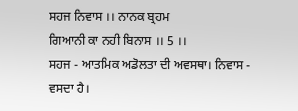ਸਹਜ ਨਿਵਾਸ ।। ਨਾਨਕ ਬ੍ਰਹਮ
ਗਿਆਨੀ ਕਾ ਨਹੀ ਬਿਨਾਸ ।। 5 ।।
ਸਹਜ - ਆਤਮਿਕ ਅਡੋਲਤਾ ਦੀ ਅਵਸਥਾ। ਨਿਵਾਸ - ਵਸਦਾ ਹੈ।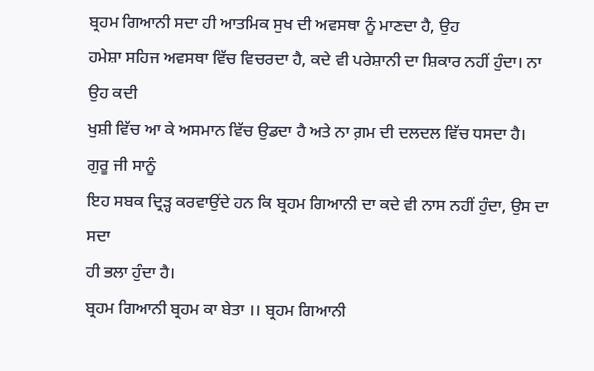ਬ੍ਰਹਮ ਗਿਆਨੀ ਸਦਾ ਹੀ ਆਤਮਿਕ ਸੁਖ ਦੀ ਅਵਸਥਾ ਨੂੰ ਮਾਣਦਾ ਹੈ, ਉਹ
ਹਮੇਸ਼ਾ ਸਹਿਜ ਅਵਸਥਾ ਵਿੱਚ ਵਿਚਰਦਾ ਹੈ, ਕਦੇ ਵੀ ਪਰੇਸ਼ਾਨੀ ਦਾ ਸ਼ਿਕਾਰ ਨਹੀਂ ਹੁੰਦਾ। ਨਾ ਉਹ ਕਦੀ
ਖੁਸ਼ੀ ਵਿੱਚ ਆ ਕੇ ਅਸਮਾਨ ਵਿੱਚ ਉਡਦਾ ਹੈ ਅਤੇ ਨਾ ਗ਼ਮ ਦੀ ਦਲਦਲ ਵਿੱਚ ਧਸਦਾ ਹੈ। ਗੁਰੂ ਜੀ ਸਾਨੂੰ
ਇਹ ਸਬਕ ਦ੍ਰਿੜ੍ਹ ਕਰਵਾਉਂਦੇ ਹਨ ਕਿ ਬ੍ਰਹਮ ਗਿਆਨੀ ਦਾ ਕਦੇ ਵੀ ਨਾਸ ਨਹੀਂ ਹੁੰਦਾ, ਉਸ ਦਾ ਸਦਾ
ਹੀ ਭਲਾ ਹੁੰਦਾ ਹੈ।
ਬ੍ਰਹਮ ਗਿਆਨੀ ਬ੍ਰਹਮ ਕਾ ਬੇਤਾ ।। ਬ੍ਰਹਮ ਗਿਆਨੀ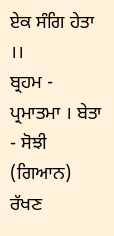ਏਕ ਸੰਗਿ ਹੇਤਾ ।।
ਬ੍ਰਹਮ - ਪ੍ਰਮਾਤਮਾ । ਬੇਤਾ - ਸੋਝੀ (ਗਿਆਨ) ਰੱਖਣ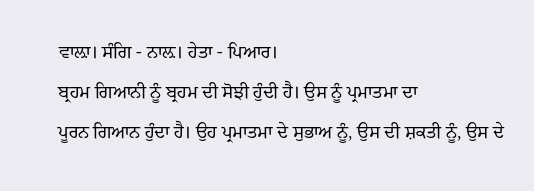ਵਾਲ਼ਾ। ਸੰਗਿ - ਨਾਲ਼। ਹੇਤਾ - ਪਿਆਰ।
ਬ੍ਰਹਮ ਗਿਆਨੀ ਨੂੰ ਬ੍ਰਹਮ ਦੀ ਸੋਝੀ ਹੁੰਦੀ ਹੈ। ਉਸ ਨੂੰ ਪ੍ਰਮਾਤਮਾ ਦਾ
ਪੂਰਨ ਗਿਆਨ ਹੁੰਦਾ ਹੈ। ਉਹ ਪ੍ਰਮਾਤਮਾ ਦੇ ਸੁਭਾਅ ਨੂੰ, ਉਸ ਦੀ ਸ਼ਕਤੀ ਨੂੰ, ਉਸ ਦੇ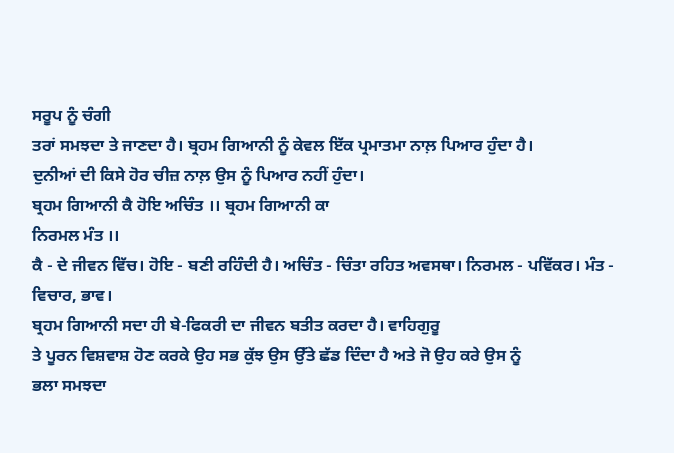ਸਰੂਪ ਨੂੰ ਚੰਗੀ
ਤਰਾਂ ਸਮਝਦਾ ਤੇ ਜਾਣਦਾ ਹੈ। ਬ੍ਰਹਮ ਗਿਆਨੀ ਨੂੰ ਕੇਵਲ ਇੱਕ ਪ੍ਰਮਾਤਮਾ ਨਾਲ਼ ਪਿਆਰ ਹੁੰਦਾ ਹੈ।
ਦੁਨੀਆਂ ਦੀ ਕਿਸੇ ਹੋਰ ਚੀਜ਼ ਨਾਲ਼ ਉਸ ਨੂੰ ਪਿਆਰ ਨਹੀਂ ਹੁੰਦਾ।
ਬ੍ਰਹਮ ਗਿਆਨੀ ਕੈ ਹੋਇ ਅਚਿੰਤ ।। ਬ੍ਰਹਮ ਗਿਆਨੀ ਕਾ
ਨਿਰਮਲ ਮੰਤ ।।
ਕੈ - ਦੇ ਜੀਵਨ ਵਿੱਚ। ਹੋਇ - ਬਣੀ ਰਹਿੰਦੀ ਹੈ। ਅਚਿੰਤ - ਚਿੰਤਾ ਰਹਿਤ ਅਵਸਥਾ। ਨਿਰਮਲ - ਪਵਿੱਕਰ। ਮੰਤ - ਵਿਚਾਰ, ਭਾਵ।
ਬ੍ਰਹਮ ਗਿਆਨੀ ਸਦਾ ਹੀ ਬੇ-ਫਿਕਰੀ ਦਾ ਜੀਵਨ ਬਤੀਤ ਕਰਦਾ ਹੈ। ਵਾਹਿਗੁਰੂ
ਤੇ ਪੂਰਨ ਵਿਸ਼ਵਾਸ਼ ਹੋਣ ਕਰਕੇ ਉਹ ਸਭ ਕੁੱਝ ਉਸ ਉੱਤੇ ਛੱਡ ਦਿੰਦਾ ਹੈ ਅਤੇ ਜੋ ਉਹ ਕਰੇ ਉਸ ਨੂੰ
ਭਲਾ ਸਮਝਦਾ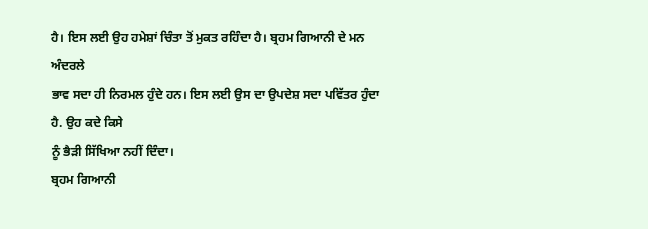ਹੈ। ਇਸ ਲਈ ਉਹ ਹਮੇਸ਼ਾਂ ਚਿੰਤਾ ਤੋਂ ਮੁਕਤ ਰਹਿੰਦਾ ਹੈ। ਬ੍ਰਹਮ ਗਿਆਨੀ ਦੇ ਮਨ ਅੰਦਰਲੇ
ਭਾਵ ਸਦਾ ਹੀ ਨਿਰਮਲ ਹੁੰਦੇ ਹਨ। ਇਸ ਲਈ ਉਸ ਦਾ ਉਪਦੇਸ਼ ਸਦਾ ਪਵਿੱਤਰ ਹੁੰਦਾ ਹੈ. ਉਹ ਕਦੇ ਕਿਸੇ
ਨੂੰ ਭੈੜੀ ਸਿੱਖਿਆ ਨਹੀਂ ਦਿੰਦਾ।
ਬ੍ਰਹਮ ਗਿਆਨੀ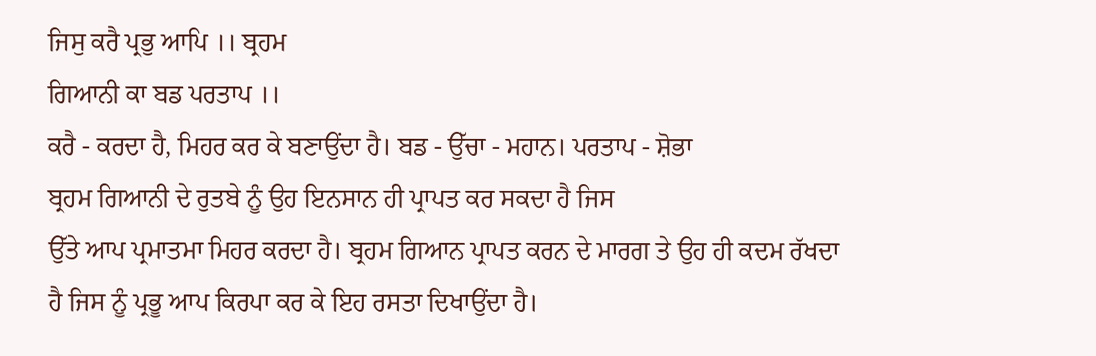ਜਿਸੁ ਕਰੈ ਪ੍ਰਭੁ ਆਪਿ ।। ਬ੍ਰਹਮ
ਗਿਆਨੀ ਕਾ ਬਡ ਪਰਤਾਪ ।।
ਕਰੈ - ਕਰਦਾ ਹੈ, ਮਿਹਰ ਕਰ ਕੇ ਬਣਾਉਂਦਾ ਹੈ। ਬਡ - ਉੱਚਾ - ਮਹਾਨ। ਪਰਤਾਪ - ਸ਼ੋਭਾ
ਬ੍ਰਹਮ ਗਿਆਨੀ ਦੇ ਰੁਤਬੇ ਨੂੰ ਉਹ ਇਨਸਾਨ ਹੀ ਪ੍ਰਾਪਤ ਕਰ ਸਕਦਾ ਹੈ ਜਿਸ
ਉੱਤੇ ਆਪ ਪ੍ਰਮਾਤਮਾ ਮਿਹਰ ਕਰਦਾ ਹੈ। ਬ੍ਰਹਮ ਗਿਆਨ ਪ੍ਰਾਪਤ ਕਰਨ ਦੇ ਮਾਰਗ ਤੇ ਉਹ ਹੀ ਕਦਮ ਰੱਖਦਾ
ਹੈ ਜਿਸ ਨੂੰ ਪ੍ਰਭੂ ਆਪ ਕਿਰਪਾ ਕਰ ਕੇ ਇਹ ਰਸਤਾ ਦਿਖਾਉਂਦਾ ਹੈ।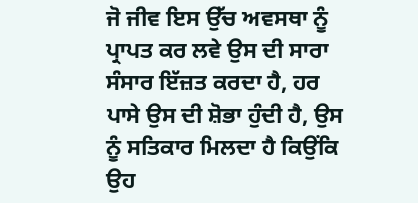ਜੋ ਜੀਵ ਇਸ ਉੱਚ ਅਵਸਥਾ ਨੂੰ
ਪ੍ਰਾਪਤ ਕਰ ਲਵੇ ਉਸ ਦੀ ਸਾਰਾ ਸੰਸਾਰ ਇੱਜ਼ਤ ਕਰਦਾ ਹੈ, ਹਰ ਪਾਸੇ ਉਸ ਦੀ ਸ਼ੋਭਾ ਹੁੰਦੀ ਹੈ, ਉਸ
ਨੂੰ ਸਤਿਕਾਰ ਮਿਲਦਾ ਹੈ ਕਿਉਂਕਿ ਉਹ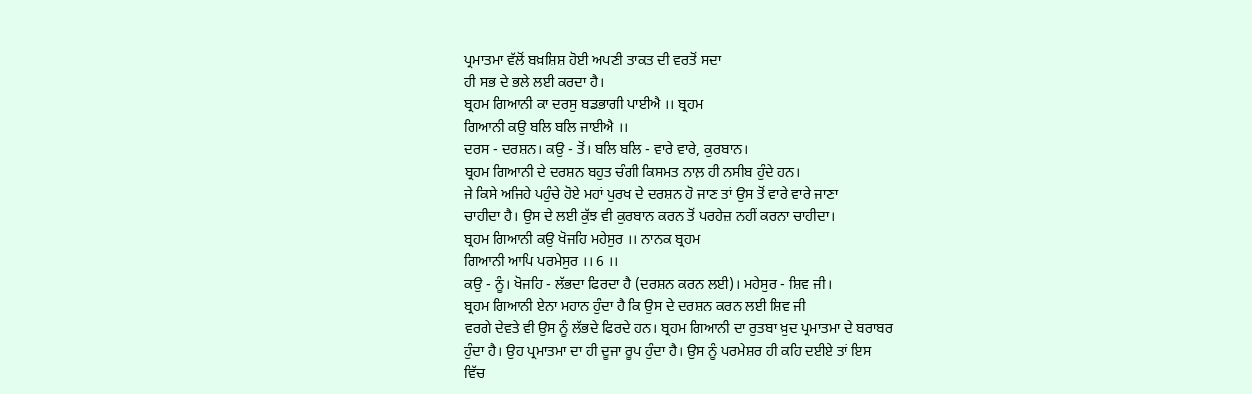ਪ੍ਰਮਾਤਮਾ ਵੱਲੋਂ ਬਖ਼ਸ਼ਿਸ਼ ਹੋਈ ਅਪਣੀ ਤਾਕਤ ਦੀ ਵਰਤੋਂ ਸਦਾ
ਹੀ ਸਭ ਦੇ ਭਲੇ ਲਈ ਕਰਦਾ ਹੈ।
ਬ੍ਰਹਮ ਗਿਆਨੀ ਕਾ ਦਰਸੁ ਬਡਭਾਗੀ ਪਾਈਐ ।। ਬ੍ਰਹਮ
ਗਿਆਨੀ ਕਉ ਬਲਿ ਬਲਿ ਜਾਈਐ ।।
ਦਰਸ - ਦਰਸ਼ਨ। ਕਉ - ਤੋਂ। ਬਲਿ ਬਲਿ - ਵਾਰੇ ਵਾਰੇ, ਕੁਰਬਾਨ।
ਬ੍ਰਹਮ ਗਿਆਨੀ ਦੇ ਦਰਸ਼ਨ ਬਹੁਤ ਚੰਗੀ ਕਿਸਮਤ ਨਾਲ਼ ਹੀ ਨਸੀਬ ਹੁੰਦੇ ਹਨ।
ਜੇ ਕਿਸੇ ਅਜਿਹੇ ਪਹੁੰਚੇ ਹੋਏ ਮਹਾਂ ਪੁਰਖ ਦੇ ਦਰਸ਼ਨ ਹੋ ਜਾਣ ਤਾਂ ਉਸ ਤੋਂ ਵਾਰੇ ਵਾਰੇ ਜਾਣਾ
ਚਾਹੀਦਾ ਹੈ। ਉਸ ਦੇ ਲਈ ਕੁੱਝ ਵੀ ਕੁਰਬਾਨ ਕਰਨ ਤੋਂ ਪਰਹੇਜ਼ ਨਹੀਂ ਕਰਨਾ ਚਾਹੀਦਾ।
ਬ੍ਰਹਮ ਗਿਆਨੀ ਕਉ ਖੋਜਹਿ ਮਹੇਸੁਰ ।। ਨਾਨਕ ਬ੍ਰਹਮ
ਗਿਆਨੀ ਆਪਿ ਪਰਮੇਸੁਰ ।। 6 ।।
ਕਉ - ਨੂੰ। ਖੋਜਹਿ - ਲੱਭਦਾ ਫਿਰਦਾ ਹੈ (ਦਰਸ਼ਨ ਕਰਨ ਲਈ)। ਮਹੇਸੁਰ - ਸ਼ਿਵ ਜੀ।
ਬ੍ਰਹਮ ਗਿਆਨੀ ਏਨਾ ਮਹਾਨ ਹੁੰਦਾ ਹੈ ਕਿ ਉਸ ਦੇ ਦਰਸ਼ਨ ਕਰਨ ਲਈ ਸ਼ਿਵ ਜੀ
ਵਰਗੇ ਦੇਵਤੇ ਵੀ ਉਸ ਨੂੰ ਲੱਭਦੇ ਫਿਰਦੇ ਹਨ। ਬ੍ਰਹਮ ਗਿਆਨੀ ਦਾ ਰੁਤਬਾ ਖ਼ੁਦ ਪ੍ਰਮਾਤਮਾ ਦੇ ਬਰਾਬਰ
ਹੁੰਦਾ ਹੈ। ਉਹ ਪ੍ਰਮਾਤਮਾ ਦਾ ਹੀ ਦੂਜਾ ਰੂਪ ਹੁੰਦਾ ਹੈ। ਉਸ ਨੂੰ ਪਰਮੇਸ਼ਰ ਹੀ ਕਹਿ ਦਈਏ ਤਾਂ ਇਸ
ਵਿੱਚ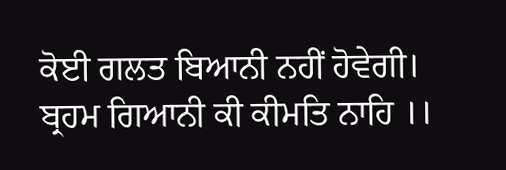ਕੋਈ ਗਲਤ ਬਿਆਨੀ ਨਹੀਂ ਹੋਵੇਗੀ।
ਬ੍ਰਹਮ ਗਿਆਨੀ ਕੀ ਕੀਮਤਿ ਨਾਹਿ ।।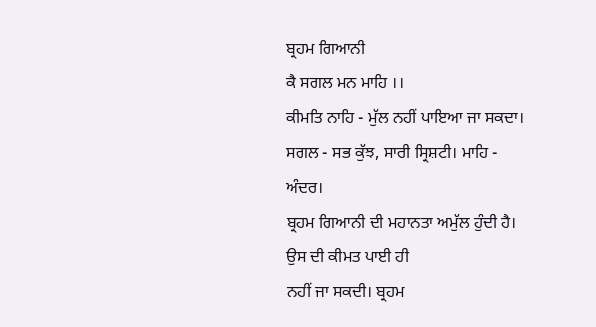ਬ੍ਰਹਮ ਗਿਆਨੀ
ਕੈ ਸਗਲ ਮਨ ਮਾਹਿ ।।
ਕੀਮਤਿ ਨਾਹਿ - ਮੁੱਲ ਨਹੀਂ ਪਾਇਆ ਜਾ ਸਕਦਾ। ਸਗਲ - ਸਭ ਕੁੱਝ, ਸਾਰੀ ਸ੍ਰਿਸ਼ਟੀ। ਮਾਹਿ - ਅੰਦਰ।
ਬ੍ਰਹਮ ਗਿਆਨੀ ਦੀ ਮਹਾਨਤਾ ਅਮੁੱਲ ਹੁੰਦੀ ਹੈ। ਉਸ ਦੀ ਕੀਮਤ ਪਾਈ ਹੀ
ਨਹੀਂ ਜਾ ਸਕਦੀ। ਬ੍ਰਹਮ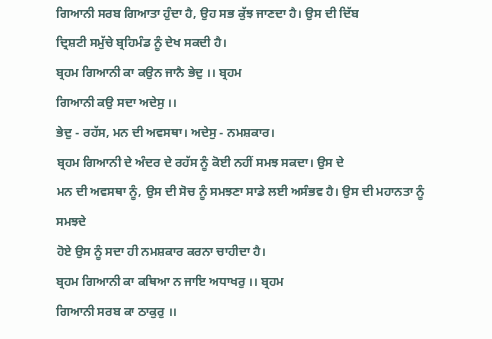ਗਿਆਨੀ ਸਰਬ ਗਿਆਤਾ ਹੁੰਦਾ ਹੈ, ਉਹ ਸਭ ਕੁੱਝ ਜਾਣਦਾ ਹੈ। ਉਸ ਦੀ ਦਿੱਬ
ਦ੍ਰਿਸ਼ਟੀ ਸਮੁੱਚੇ ਬ੍ਰਹਿਮੰਡ ਨੂੰ ਦੇਖ ਸਕਦੀ ਹੈ।
ਬ੍ਰਹਮ ਗਿਆਨੀ ਕਾ ਕਉਨ ਜਾਨੈ ਭੇਦੁ ।। ਬ੍ਰਹਮ
ਗਿਆਨੀ ਕਉ ਸਦਾ ਅਦੇਸੁ ।।
ਭੇਦੁ - ਰਹੱਸ, ਮਨ ਦੀ ਅਵਸਥਾ। ਅਦੇਸੁ - ਨਮਸ਼ਕਾਰ।
ਬ੍ਰਹਮ ਗਿਆਨੀ ਦੇ ਅੰਦਰ ਦੇ ਰਹੱਸ ਨੂੰ ਕੋਈ ਨਹੀਂ ਸਮਝ ਸਕਦਾ। ਉਸ ਦੇ
ਮਨ ਦੀ ਅਵਸਥਾ ਨੂੰ, ਉਸ ਦੀ ਸੋਚ ਨੂੰ ਸਮਝਣਾ ਸਾਡੇ ਲਈ ਅਸੰਭਵ ਹੈ। ਉਸ ਦੀ ਮਹਾਨਤਾ ਨੂੰ ਸਮਝਦੇ
ਹੋਏ ਉਸ ਨੂੰ ਸਦਾ ਹੀ ਨਮਸ਼ਕਾਰ ਕਰਨਾ ਚਾਹੀਦਾ ਹੈ।
ਬ੍ਰਹਮ ਗਿਆਨੀ ਕਾ ਕਥਿਆ ਨ ਜਾਇ ਅਧਾਖਰੁ ।। ਬ੍ਰਹਮ
ਗਿਆਨੀ ਸਰਬ ਕਾ ਠਾਕੁਰੁ ।।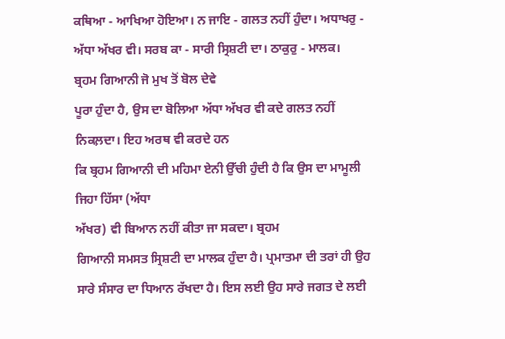ਕਥਿਆ - ਆਖਿਆ ਹੋਇਆ। ਨ ਜਾਇ - ਗਲਤ ਨਹੀਂ ਹੁੰਦਾ। ਅਧਾਖਰੁ - ਅੱਧਾ ਅੱਖਰ ਵੀ। ਸਰਬ ਕਾ - ਸਾਰੀ ਸ੍ਰਿਸ਼ਟੀ ਦਾ। ਠਾਕੁਰੁ - ਮਾਲਕ।
ਬ੍ਰਹਮ ਗਿਆਨੀ ਜੋ ਮੁਖ ਤੋਂ ਬੋਲ ਦੇਵੇ
ਪੂਰਾ ਹੁੰਦਾ ਹੈ, ਉਸ ਦਾ ਬੋਲਿਆ ਅੱਧਾ ਅੱਖਰ ਵੀ ਕਦੇ ਗਲਤ ਨਹੀਂ ਨਿਕਲ਼ਦਾ। ਇਹ ਅਰਥ ਵੀ ਕਰਦੇ ਹਨ
ਕਿ ਬ੍ਰਹਮ ਗਿਆਨੀ ਦੀ ਮਹਿਮਾ ਏਨੀ ਉੱਚੀ ਹੁੰਦੀ ਹੈ ਕਿ ਉਸ ਦਾ ਮਾਮੂਲੀ ਜਿਹਾ ਹਿੱਸਾ (ਅੱਧਾ
ਅੱਖਰ) ਵੀ ਬਿਆਨ ਨਹੀਂ ਕੀਤਾ ਜਾ ਸਕਦਾ। ਬ੍ਰਹਮ
ਗਿਆਨੀ ਸਮਸਤ ਸ੍ਰਿਸ਼ਟੀ ਦਾ ਮਾਲਕ ਹੁੰਦਾ ਹੈ। ਪ੍ਰਮਾਤਮਾ ਦੀ ਤਰਾਂ ਹੀ ਉਹ ਸਾਰੇ ਸੰਸਾਰ ਦਾ ਧਿਆਨ ਰੱਖਦਾ ਹੈ। ਇਸ ਲਈ ਉਹ ਸਾਰੇ ਜਗਤ ਦੇ ਲਈ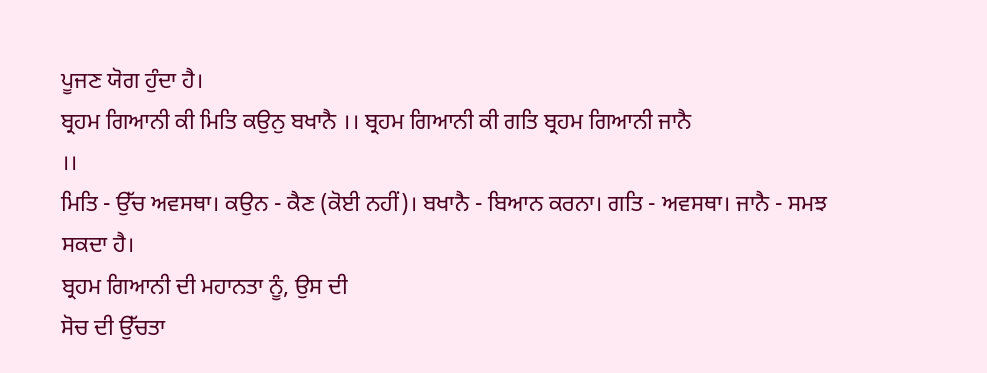ਪੂਜਣ ਯੋਗ ਹੁੰਦਾ ਹੈ।
ਬ੍ਰਹਮ ਗਿਆਨੀ ਕੀ ਮਿਤਿ ਕਉਨੁ ਬਖਾਨੈ ।। ਬ੍ਰਹਮ ਗਿਆਨੀ ਕੀ ਗਤਿ ਬ੍ਰਹਮ ਗਿਆਨੀ ਜਾਨੈ
।।
ਮਿਤਿ - ਉੱਚ ਅਵਸਥਾ। ਕਉਨ - ਕੈਣ (ਕੋਈ ਨਹੀਂ)। ਬਖਾਨੈ - ਬਿਆਨ ਕਰਨਾ। ਗਤਿ - ਅਵਸਥਾ। ਜਾਨੈ - ਸਮਝ ਸਕਦਾ ਹੈ।
ਬ੍ਰਹਮ ਗਿਆਨੀ ਦੀ ਮਹਾਨਤਾ ਨੂੰ, ਉਸ ਦੀ
ਸੋਚ ਦੀ ਉੱਚਤਾ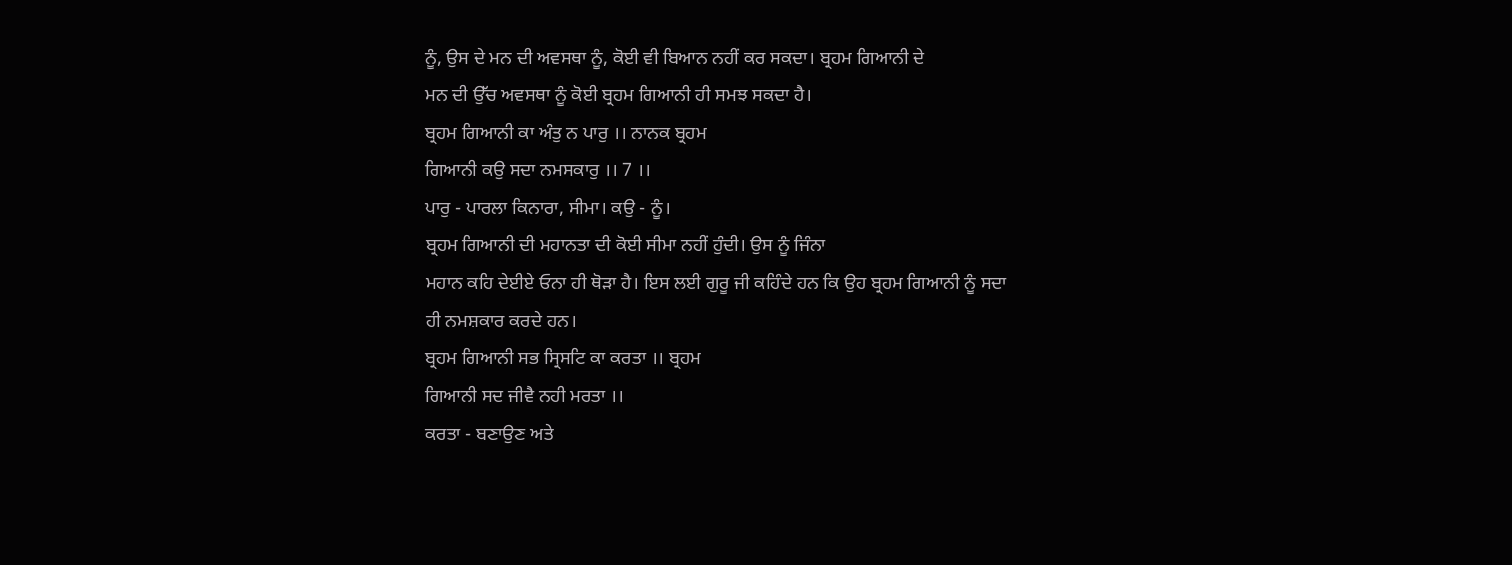ਨੂੰ, ਉਸ ਦੇ ਮਨ ਦੀ ਅਵਸਥਾ ਨੂੰ, ਕੋਈ ਵੀ ਬਿਆਨ ਨਹੀਂ ਕਰ ਸਕਦਾ। ਬ੍ਰਹਮ ਗਿਆਨੀ ਦੇ
ਮਨ ਦੀ ਉੱਚ ਅਵਸਥਾ ਨੂੰ ਕੋਈ ਬ੍ਰਹਮ ਗਿਆਨੀ ਹੀ ਸਮਝ ਸਕਦਾ ਹੈ।
ਬ੍ਰਹਮ ਗਿਆਨੀ ਕਾ ਅੰਤੁ ਨ ਪਾਰੁ ।। ਨਾਨਕ ਬ੍ਰਹਮ
ਗਿਆਨੀ ਕਉ ਸਦਾ ਨਮਸਕਾਰੁ ।। 7 ।।
ਪਾਰੁ - ਪਾਰਲਾ ਕਿਨਾਰਾ, ਸੀਮਾ। ਕਉ - ਨੂੰ।
ਬ੍ਰਹਮ ਗਿਆਨੀ ਦੀ ਮਹਾਨਤਾ ਦੀ ਕੋਈ ਸੀਮਾ ਨਹੀਂ ਹੁੰਦੀ। ਉਸ ਨੂੰ ਜਿੰਨਾ
ਮਹਾਨ ਕਹਿ ਦੇਈਏ ਓਨਾ ਹੀ ਥੋੜਾ ਹੈ। ਇਸ ਲਈ ਗੁਰੂ ਜੀ ਕਹਿੰਦੇ ਹਨ ਕਿ ਉਹ ਬ੍ਰਹਮ ਗਿਆਨੀ ਨੂੰ ਸਦਾ
ਹੀ ਨਮਸ਼ਕਾਰ ਕਰਦੇ ਹਨ।
ਬ੍ਰਹਮ ਗਿਆਨੀ ਸਭ ਸ੍ਰਿਸਟਿ ਕਾ ਕਰਤਾ ।। ਬ੍ਰਹਮ
ਗਿਆਨੀ ਸਦ ਜੀਵੈ ਨਹੀ ਮਰਤਾ ।।
ਕਰਤਾ - ਬਣਾਉਣ ਅਤੇ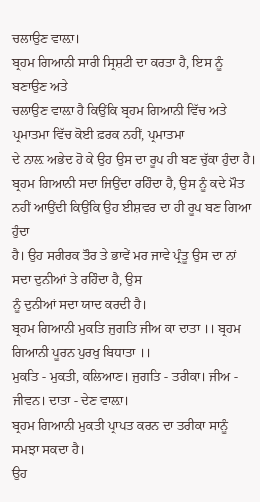ਚਲਾਉਣ ਵਾਲ਼ਾ।
ਬ੍ਰਹਮ ਗਿਆਨੀ ਸਾਰੀ ਸ੍ਰਿਸ਼ਟੀ ਦਾ ਕਰਤਾ ਹੈ, ਇਸ ਨੂੰ ਬਣਾਉਣ ਅਤੇ
ਚਲਾਉਣ ਵਾਲ਼ਾ ਹੈ ਕਿਉਂਕਿ ਬ੍ਰਹਮ ਗਿਆਨੀ ਵਿੱਚ ਅਤੇ ਪ੍ਰਮਾਤਮਾ ਵਿੱਚ ਕੋਈ ਫ਼ਰਕ ਨਹੀਂ, ਪ੍ਰਮਾਤਮਾ
ਦੇ ਨਾਲ਼ ਅਭੇਦ ਹੋ ਕੇ ਉਹ ਉਸ ਦਾ ਰੂਪ ਹੀ ਬਣ ਚੁੱਕਾ ਹੁੰਦਾ ਹੈ। ਬ੍ਰਹਮ ਗਿਆਨੀ ਸਦਾ ਜਿਉਂਦਾ ਰਹਿੰਦਾ ਹੈ, ਉਸ ਨੂੰ ਕਦੇ ਮੌਤ ਨਹੀਂ ਆਉਂਦੀ ਕਿਉਂਕਿ ਉਹ ਈਸ਼ਵਰ ਦਾ ਹੀ ਰੂਪ ਬਣ ਗਿਆ ਹੁੰਦਾ
ਹੈ। ਉਹ ਸਰੀਰਕ ਤੌਰ ਤੇ ਭਾਵੇਂ ਮਰ ਜਾਵੇ ਪ੍ਰੰਤੂ ਉਸ ਦਾ ਨਾਂ ਸਦਾ ਦੁਨੀਆਂ ਤੇ ਰਹਿੰਦਾ ਹੈ, ਉਸ
ਨੂੰ ਦੁਨੀਆਂ ਸਦਾ ਯਾਦ ਕਰਦੀ ਹੈ।
ਬ੍ਰਹਮ ਗਿਆਨੀ ਮੁਕਤਿ ਜੁਗਤਿ ਜੀਅ ਕਾ ਦਾਤਾ ।। ਬ੍ਰਹਮ
ਗਿਆਨੀ ਪੂਰਨ ਪੁਰਖੁ ਬਿਧਾਤਾ ।।
ਮੁਕਤਿ - ਮੁਕਤੀ, ਕਲਿਆਣ। ਜੁਗਤਿ - ਤਰੀਕਾ। ਜੀਅ - ਜੀਵਨ। ਦਾਤਾ - ਦੇਣ ਵਾਲ਼ਾ।
ਬ੍ਰਹਮ ਗਿਆਨੀ ਮੁਕਤੀ ਪ੍ਰਾਪਤ ਕਰਨ ਦਾ ਤਰੀਕਾ ਸਾਨੂੰ ਸਮਝਾ ਸਕਦਾ ਹੈ।
ਉਹ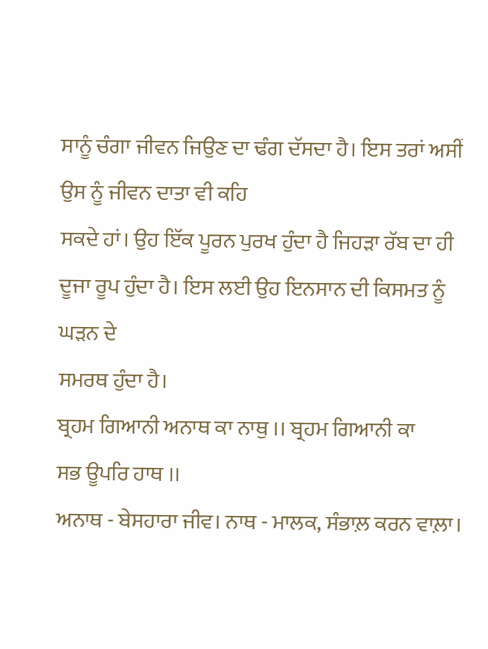ਸਾਨੂੰ ਚੰਗਾ ਜੀਵਨ ਜਿਉਣ ਦਾ ਢੰਗ ਦੱਸਦਾ ਹੈ। ਇਸ ਤਰਾਂ ਅਸੀਂ ਉਸ ਨੂੰ ਜੀਵਨ ਦਾਤਾ ਵੀ ਕਹਿ
ਸਕਦੇ ਹਾਂ। ਉਹ ਇੱਕ ਪੂਰਨ ਪੁਰਖ ਹੁੰਦਾ ਹੈ ਜਿਹੜਾ ਰੱਬ ਦਾ ਹੀ ਦੂਜਾ ਰੂਪ ਹੁੰਦਾ ਹੈ। ਇਸ ਲਈ ਉਹ ਇਨਸਾਨ ਦੀ ਕਿਸਮਤ ਨੂੰ ਘੜਨ ਦੇ
ਸਮਰਥ ਹੁੰਦਾ ਹੈ।
ਬ੍ਰਹਮ ਗਿਆਨੀ ਅਨਾਥ ਕਾ ਨਾਥੁ ।। ਬ੍ਰਹਮ ਗਿਆਨੀ ਕਾ
ਸਭ ਊਪਰਿ ਹਾਥ ।।
ਅਨਾਥ - ਬੇਸਹਾਰਾ ਜੀਵ। ਨਾਥ - ਮਾਲਕ, ਸੰਭਾਲ਼ ਕਰਨ ਵਾਲ਼ਾ।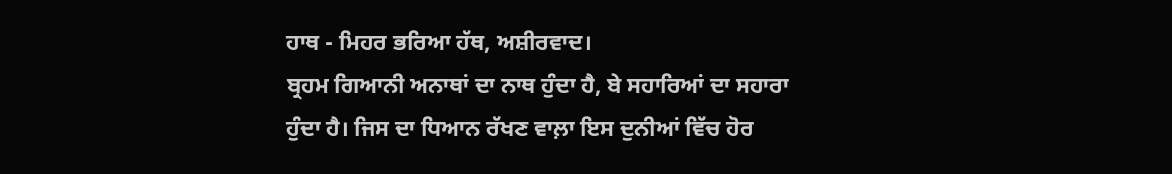ਹਾਥ - ਮਿਹਰ ਭਰਿਆ ਹੱਥ, ਅਸ਼ੀਰਵਾਦ।
ਬ੍ਰਹਮ ਗਿਆਨੀ ਅਨਾਥਾਂ ਦਾ ਨਾਥ ਹੁੰਦਾ ਹੈ, ਬੇ ਸਹਾਰਿਆਂ ਦਾ ਸਹਾਰਾ
ਹੁੰਦਾ ਹੈ। ਜਿਸ ਦਾ ਧਿਆਨ ਰੱਖਣ ਵਾਲ਼ਾ ਇਸ ਦੁਨੀਆਂ ਵਿੱਚ ਹੋਰ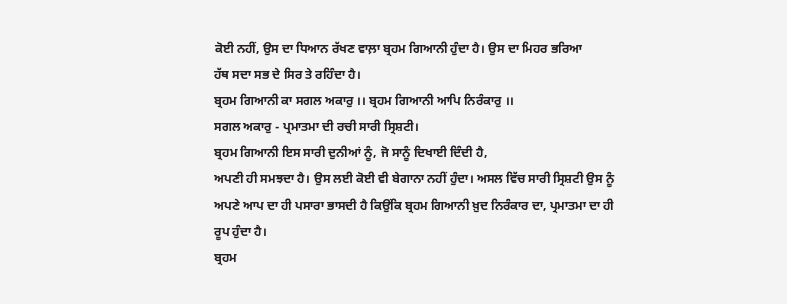ਕੋਈ ਨਹੀਂ, ਉਸ ਦਾ ਧਿਆਨ ਰੱਖਣ ਵਾਲ਼ਾ ਬ੍ਰਹਮ ਗਿਆਨੀ ਹੁੰਦਾ ਹੈ। ਉਸ ਦਾ ਮਿਹਰ ਭਰਿਆ
ਹੱਥ ਸਦਾ ਸਭ ਦੇ ਸਿਰ ਤੇ ਰਹਿੰਦਾ ਹੈ।
ਬ੍ਰਹਮ ਗਿਆਨੀ ਕਾ ਸਗਲ ਅਕਾਰੁ ।। ਬ੍ਰਹਮ ਗਿਆਨੀ ਆਪਿ ਨਿਰੰਕਾਰੁ ।।
ਸਗਲ ਅਕਾਰੁ - ਪ੍ਰਮਾਤਮਾ ਦੀ ਰਚੀ ਸਾਰੀ ਸ੍ਰਿਸ਼ਟੀ।
ਬ੍ਰਹਮ ਗਿਆਨੀ ਇਸ ਸਾਰੀ ਦੁਨੀਆਂ ਨੂੰ, ਜੋ ਸਾਨੂੰ ਦਿਖਾਈ ਦਿੰਦੀ ਹੈ,
ਅਪਣੀ ਹੀ ਸਮਝਦਾ ਹੈ। ਉਸ ਲਈ ਕੋਈ ਵੀ ਬੇਗਾਨਾ ਨਹੀਂ ਹੁੰਦਾ। ਅਸਲ ਵਿੱਚ ਸਾਰੀ ਸ੍ਰਿਸ਼ਟੀ ਉਸ ਨੂੰ
ਅਪਣੇ ਆਪ ਦਾ ਹੀ ਪਸਾਰਾ ਭਾਸਦੀ ਹੈ ਕਿਉਂਕਿ ਬ੍ਰਹਮ ਗਿਆਨੀ ਖ਼ੁਦ ਨਿਰੰਕਾਰ ਦਾ, ਪ੍ਰਮਾਤਮਾ ਦਾ ਹੀ
ਰੂਪ ਹੁੰਦਾ ਹੈ।
ਬ੍ਰਹਮ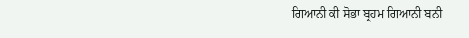ਗਿਆਨੀ ਕੀ ਸੋਭਾ ਬ੍ਰਹਮ ਗਿਆਨੀ ਬਨੀ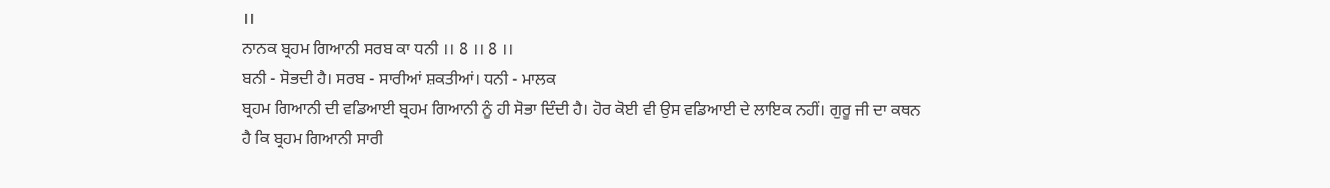।।
ਨਾਨਕ ਬ੍ਰਹਮ ਗਿਆਨੀ ਸਰਬ ਕਾ ਧਨੀ ।। 8 ।। 8 ।।
ਬਨੀ - ਸੋਭਦੀ ਹੈ। ਸਰਬ - ਸਾਰੀਆਂ ਸ਼ਕਤੀਆਂ। ਧਨੀ - ਮਾਲਕ
ਬ੍ਰਹਮ ਗਿਆਨੀ ਦੀ ਵਡਿਆਈ ਬ੍ਰਹਮ ਗਿਆਨੀ ਨੂੰ ਹੀ ਸੋਭਾ ਦਿੰਦੀ ਹੈ। ਹੋਰ ਕੋਈ ਵੀ ਉਸ ਵਡਿਆਈ ਦੇ ਲਾਇਕ ਨਹੀਂ। ਗੁਰੂ ਜੀ ਦਾ ਕਥਨ ਹੈ ਕਿ ਬ੍ਰਹਮ ਗਿਆਨੀ ਸਾਰੀ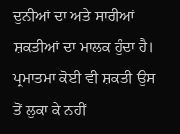ਦੁਨੀਆਂ ਦਾ ਅਤੇ ਸਾਰੀਆਂ ਸ਼ਕਤੀਆਂ ਦਾ ਮਾਲਕ ਹੁੰਦਾ ਹੈ। ਪ੍ਰਮਾਤਮਾ ਕੋਈ ਵੀ ਸ਼ਕਤੀ ਉਸ ਤੋਂ ਲੁਕਾ ਕੇ ਨਹੀਂ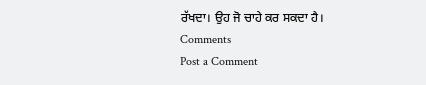ਰੱਖਦਾ। ਉਹ ਜੋ ਚਾਹੇ ਕਰ ਸਕਦਾ ਹੈ।
Comments
Post a Comment